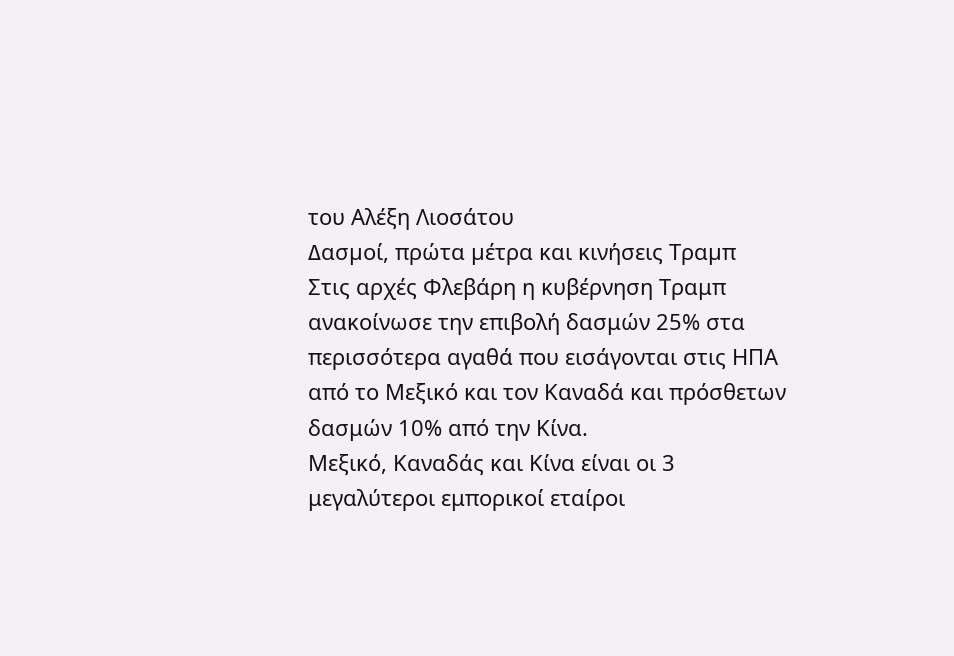του Αλέξη Λιοσάτου
∆ασµοί, πρώτα µέτρα και κινήσεις Τραµπ
Στις αρχές Φλεβάρη η κυβέρνηση Τραμπ ανακοίνωσε την επιβολή δασμών 25% στα περισσότερα αγαθά που εισάγονται στις ΗΠΑ από το Μεξικό και τον Καναδά και πρόσθετων δασμών 10% από την Κίνα.
Μεξικό, Καναδάς και Κίνα είναι οι 3 μεγαλύτεροι εμπορικοί εταίροι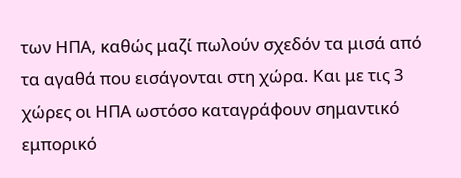των ΗΠΑ, καθώς μαζί πωλούν σχεδόν τα μισά από τα αγαθά που εισάγονται στη χώρα. Και με τις 3 χώρες οι ΗΠΑ ωστόσο καταγράφουν σημαντικό εμπορικό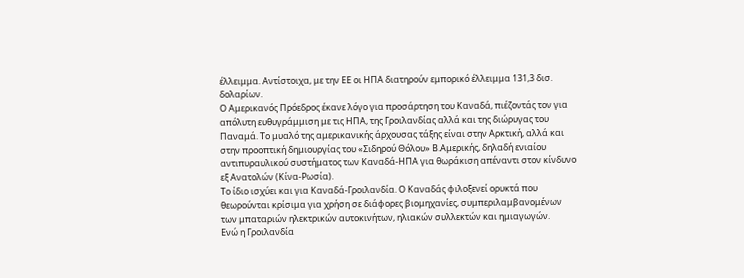έλλειμμα. Αντίστοιχα, με την ΕΕ οι ΗΠΑ διατηρούν εμπορικό έλλειμμα 131,3 δισ. δολαρίων.
Ο Αμερικανός Πρόεδρος έκανε λόγο για προσάρτηση του Καναδά, πιέζοντάς τον για απόλυτη ευθυγράμμιση με τις ΗΠΑ, της Γροιλανδίας αλλά και της διώρυγας του Παναμά. Το μυαλό της αμερικανικής άρχουσας τάξης είναι στην Αρκτική, αλλά και στην προοπτική δημιουργίας του «Σιδηρού Θόλου» Β.Αμερικής, δηλαδή ενιαίου αντιπυραυλικού συστήματος των Καναδά-ΗΠΑ για θωράκιση απέναντι στον κίνδυνο εξ Ανατολών (Κίνα-Ρωσία).
Το ίδιο ισχύει και για Καναδά-Γροιλανδία. Ο Καναδάς φιλοξενεί ορυκτά που θεωρούνται κρίσιμα για χρήση σε διάφορες βιομηχανίες, συμπεριλαμβανομένων των μπαταριών ηλεκτρικών αυτοκινήτων, ηλιακών συλλεκτών και ημιαγωγών.
Ενώ η Γροιλανδία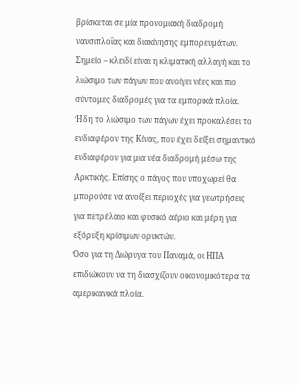βρίσκεται σε μία προνομιακή διαδρομή ναυσιπλοΐας και διακίνησης εμπορευμάτων. Σημείο – κλειδί είναι η κλιματική αλλαγή και το λιώσιμο των πάγων που ανοίγει νέες και πιο σύντομες διαδρομές για τα εμπορικά πλοία. Ήδη το λιώσιμο των πάγων έχει προκαλέσει το ενδιαφέρον της Κίνας, που έχει δείξει σημαντικό ενδιαφέρον για μια νέα διαδρομή μέσω της Αρκτικής. Επίσης ο πάγος που υποχωρεί θα μπορούσε να ανοίξει περιοχές για γεωτρήσεις για πετρέλαιο και φυσικό αέριο και μέρη για εξόρυξη κρίσιμων ορυκτών.
Όσο για τη Διώρυγα του Παναμά, οι ΗΠΑ επιδιώκουν να τη διασχίζουν οικονομικότερα τα αμερικανικά πλοία.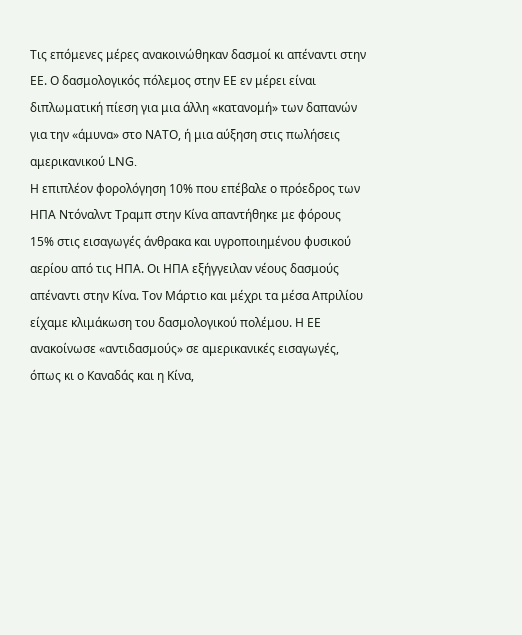Τις επόμενες μέρες ανακοινώθηκαν δασμοί κι απέναντι στην ΕΕ. Ο δασμολογικός πόλεμος στην ΕΕ εν μέρει είναι διπλωματική πίεση για μια άλλη «κατανομή» των δαπανών για την «άμυνα» στο ΝΑΤΟ, ή μια αύξηση στις πωλήσεις αμερικανικού LNG.
Η επιπλέον φορολόγηση 10% που επέβαλε ο πρόεδρος των ΗΠΑ Ντόναλντ Τραμπ στην Κίνα απαντήθηκε με φόρους 15% στις εισαγωγές άνθρακα και υγροποιημένου φυσικού αερίου από τις ΗΠΑ. Οι ΗΠΑ εξήγγειλαν νέους δασμούς απέναντι στην Κίνα. Τον Μάρτιο και μέχρι τα μέσα Απριλίου είχαμε κλιμάκωση του δασμολογικού πολέμου. Η ΕΕ ανακοίνωσε «αντιδασμούς» σε αμερικανικές εισαγωγές, όπως κι ο Καναδάς και η Κίνα,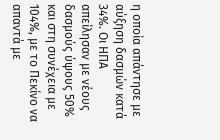η οποία απάντησε με αύξηση δασμών κατά 34%. Οι ΗΠΑ απείλησαν με νέους δασμούς ύψους 50% και στη συνέχεια με 104%, με το Πεκίνο να απαντά με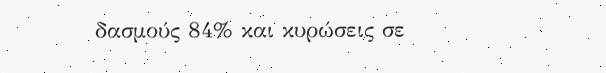δασμούς 84% και κυρώσεις σε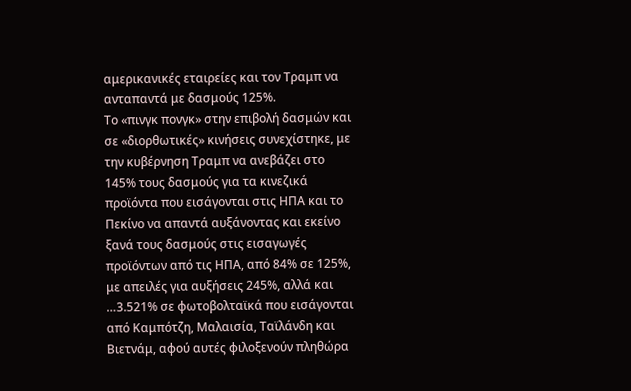αμερικανικές εταιρείες και τον Τραμπ να ανταπαντά με δασμούς 125%.
Το «πινγκ πονγκ» στην επιβολή δασμών και σε «διορθωτικές» κινήσεις συνεχίστηκε, με την κυβέρνηση Τραμπ να ανεβάζει στο 145% τους δασμούς για τα κινεζικά προϊόντα που εισάγονται στις ΗΠΑ και το Πεκίνο να απαντά αυξάνοντας και εκείνο ξανά τους δασμούς στις εισαγωγές προϊόντων από τις ΗΠΑ, από 84% σε 125%, με απειλές για αυξήσεις 245%, αλλά και …3.521% σε φωτοβολταϊκά που εισάγονται από Καμπότζη, Μαλαισία, Ταϊλάνδη και Βιετνάμ, αφού αυτές φιλοξενούν πληθώρα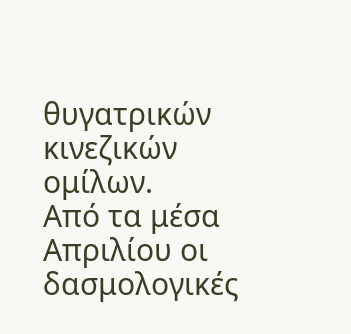θυγατρικών κινεζικών ομίλων.
Από τα μέσα Απριλίου οι δασμολογικές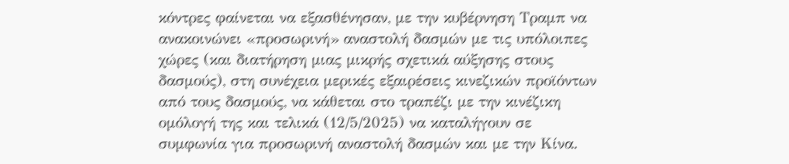κόντρες φαίνεται να εξασθένησαν, με την κυβέρνηση Τραμπ να ανακοινώνει «προσωρινή» αναστολή δασμών με τις υπόλοιπες χώρες (και διατήρηση μιας μικρής σχετικά αύξησης στους δασμούς), στη συνέχεια μερικές εξαιρέσεις κινεζικών προϊόντων από τους δασμούς, να κάθεται στο τραπέζι με την κινέζικη ομόλογή της και τελικά (12/5/2025) να καταλήγουν σε συμφωνία για προσωρινή αναστολή δασμών και με την Κίνα.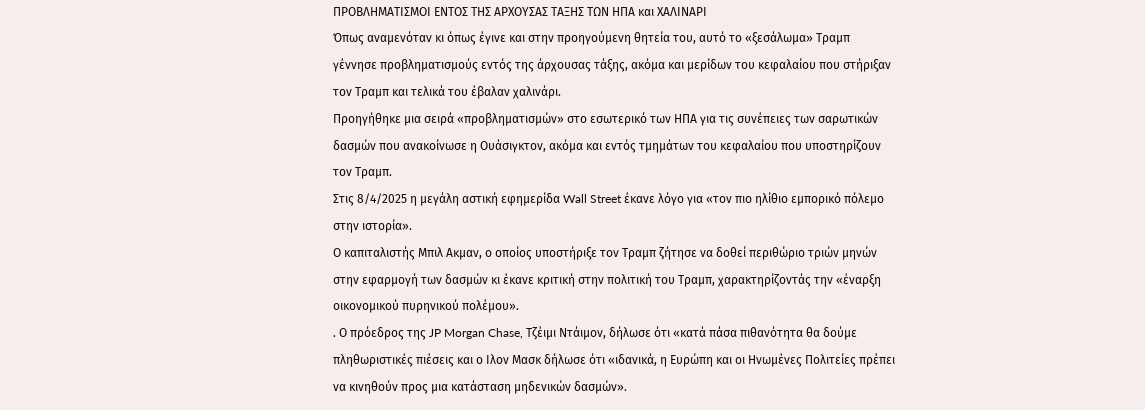ΠΡΟΒΛΗΜΑΤΙΣΜΟΙ ΕΝΤΟΣ ΤΗΣ ΑΡΧΟΥΣΑΣ ΤΑΞΗΣ ΤΩΝ ΗΠΑ και ΧΑΛΙΝΑΡΙ
Όπως αναμενόταν κι όπως έγινε και στην προηγούμενη θητεία του, αυτό το «ξεσάλωμα» Τραμπ γέννησε προβληματισμούς εντός της άρχουσας τάξης, ακόμα και μερίδων του κεφαλαίου που στήριξαν τον Τραμπ και τελικά του έβαλαν χαλινάρι.
Προηγήθηκε μια σειρά «προβληματισμών» στο εσωτερικό των ΗΠΑ για τις συνέπειες των σαρωτικών δασμών που ανακοίνωσε η Ουάσιγκτον, ακόμα και εντός τμημάτων του κεφαλαίου που υποστηρίζουν τον Τραμπ.
Στις 8/4/2025 η μεγάλη αστική εφημερίδα Wall Street έκανε λόγο για «τον πιο ηλίθιο εμπορικό πόλεμο στην ιστορία».
Ο καπιταλιστής Μπιλ Ακμαν, ο οποίος υποστήριξε τον Τραμπ ζήτησε να δοθεί περιθώριο τριών μηνών στην εφαρμογή των δασμών κι έκανε κριτική στην πολιτική του Τραμπ, χαρακτηρίζοντάς την «έναρξη οικονομικού πυρηνικού πολέμου».
. Ο πρόεδρος της JP Morgan Chase, Τζέιμι Ντάιμον, δήλωσε ότι «κατά πάσα πιθανότητα θα δούμε πληθωριστικές πιέσεις και ο Ιλον Μασκ δήλωσε ότι «ιδανικά, η Ευρώπη και οι Ηνωμένες Πολιτείες πρέπει να κινηθούν προς μια κατάσταση μηδενικών δασμών».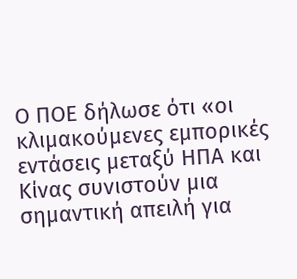Ο ΠΟΕ δήλωσε ότι «οι κλιμακούμενες εμπορικές εντάσεις μεταξύ ΗΠΑ και Κίνας συνιστούν μια σημαντική απειλή για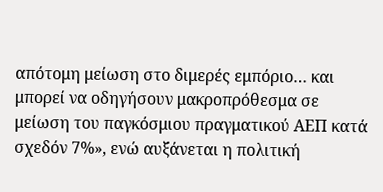απότομη μείωση στο διμερές εμπόριο… και μπορεί να οδηγήσουν μακροπρόθεσμα σε μείωση του παγκόσμιου πραγματικού ΑΕΠ κατά σχεδόν 7%», ενώ αυξάνεται η πολιτική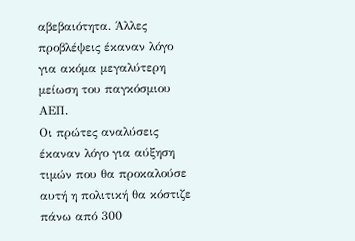αβεβαιότητα. Άλλες προβλέψεις έκαναν λόγο για ακόμα μεγαλύτερη μείωση του παγκόσμιου ΑΕΠ.
Οι πρώτες αναλύσεις έκαναν λόγο για αύξηση τιμών που θα προκαλούσε αυτή η πολιτική θα κόστιζε πάνω από 300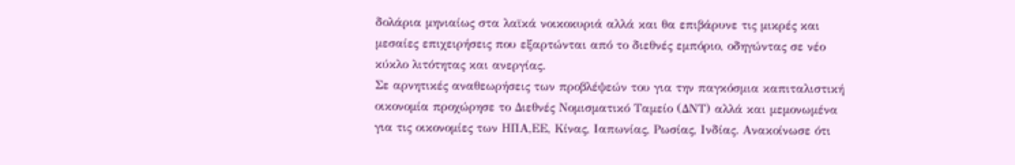δολάρια μηνιαίως στα λαϊκά νοικοκυριά αλλά και θα επιβάρυνε τις μικρές και μεσαίες επιχειρήσεις που εξαρτώνται από το διεθνές εμπόριο, οδηγώντας σε νέο κύκλο λιτότητας και ανεργίας.
Σε αρνητικές αναθεωρήσεις των προβλέψεών του για την παγκόσμια καπιταλιστική οικονομία προχώρησε το Διεθνές Νομισματικό Ταμείο (ΔΝΤ) αλλά και μεμονωμένα για τις οικονομίες των ΗΠΑ,ΕΕ, Κίνας, Ιαπωνίας, Ρωσίας, Ινδίας. Ανακοίνωσε ότι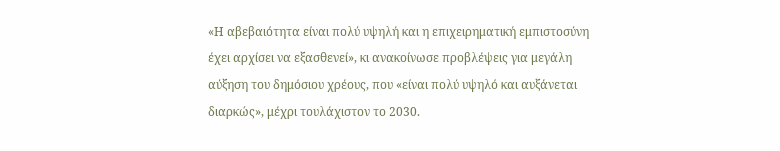«Η αβεβαιότητα είναι πολύ υψηλή και η επιχειρηματική εμπιστοσύνη έχει αρχίσει να εξασθενεί», κι ανακοίνωσε προβλέψεις για μεγάλη αύξηση του δημόσιου χρέους, που «είναι πολύ υψηλό και αυξάνεται διαρκώς», μέχρι τουλάχιστον το 2030.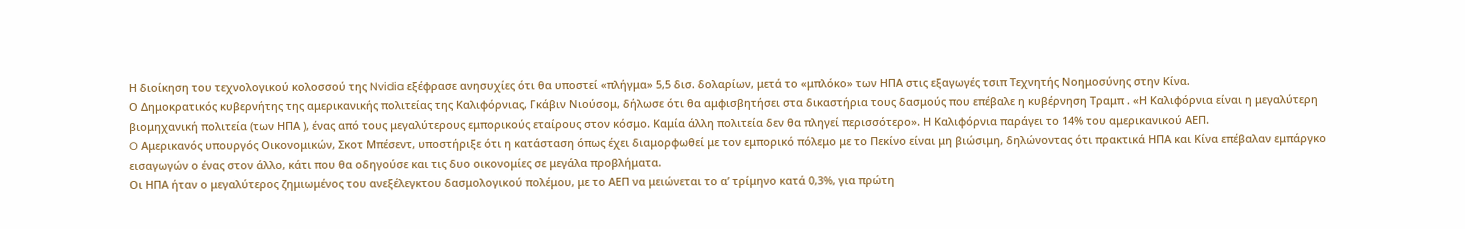Η διοίκηση του τεχνολογικού κολοσσού της Nvidia εξέφρασε ανησυχίες ότι θα υποστεί «πλήγμα» 5,5 δισ. δολαρίων, μετά το «μπλόκο» των ΗΠΑ στις εξαγωγές τσιπ Τεχνητής Νοημοσύνης στην Κίνα.
Ο Δημοκρατικός κυβερνήτης της αμερικανικής πολιτείας της Καλιφόρνιας, Γκάβιν Νιούσομ, δήλωσε ότι θα αμφισβητήσει στα δικαστήρια τους δασμούς που επέβαλε η κυβέρνηση Τραμπ . «Η Καλιφόρνια είναι η μεγαλύτερη βιομηχανική πολιτεία (των ΗΠΑ ), ένας από τους μεγαλύτερους εμπορικούς εταίρους στον κόσμο. Καμία άλλη πολιτεία δεν θα πληγεί περισσότερο». Η Καλιφόρνια παράγει το 14% του αμερικανικού ΑΕΠ.
O Αμερικανός υπουργός Οικονομικών, Σκοτ Μπέσεντ, υποστήριξε ότι η κατάσταση όπως έχει διαμορφωθεί με τον εμπορικό πόλεμο με το Πεκίνο είναι μη βιώσιμη, δηλώνοντας ότι πρακτικά ΗΠΑ και Κίνα επέβαλαν εμπάργκο εισαγωγών ο ένας στον άλλο, κάτι που θα οδηγούσε και τις δυο οικονομίες σε μεγάλα προβλήματα.
Οι ΗΠΑ ήταν ο μεγαλύτερος ζημιωμένος του ανεξέλεγκτου δασμολογικού πολέμου, με το ΑΕΠ να μειώνεται το α’ τρίμηνο κατά 0,3%, για πρώτη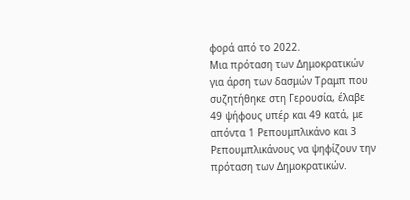φορά από το 2022.
Μια πρόταση των Δημοκρατικών για άρση των δασμών Τραμπ που συζητήθηκε στη Γερουσία, έλαβε 49 ψήφους υπέρ και 49 κατά, με απόντα 1 Ρεπουμπλικάνο και 3 Ρεπουμπλικάνους να ψηφίζουν την πρόταση των Δημοκρατικών.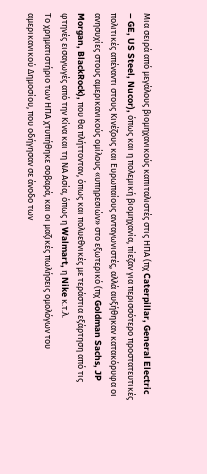Mια σειρά από μεγάλους βιομηχανικούς καπιταλιστές στις ΗΠΑ (πχ Caterpillar, General Electric – GE, US Steel, Nucor), όπως και η πολεμική βιομηχανία, πίεζαν για περισσότερο προστατευτικές πολιτικές απέναντι στους Κινέζους και Ευρωπαίους ανταγωνιστές, αλλά αυξήθηκαν κατακόρυφα οι ανησυχίες στους αμερικανικούς ομίλους «υπηρεσιών» στο εξωτερικό (πχ Goldman Sachs, JP Morgan, BlackRock), που θα πλήττονταν, όπως και πολυεθνικές με τεράστια εξάρτηση από τις φτηνές εισαγωγές από την Κίνα και τη ΝΑ Ασία, όπως η Walmart, η Nike κ.τ.λ.
Το χρηματιστήριο των ΗΠΑ χτυπήθηκε σοβαρά, και οι μαζικές πωλήσεις ομολόγων του αμερικανικού Δημοσίου, που οδήγησαν σε άνοδο των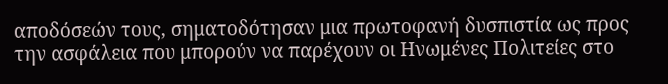αποδόσεών τους, σηματοδότησαν μια πρωτοφανή δυσπιστία ως προς την ασφάλεια που μπορούν να παρέχουν οι Ηνωμένες Πολιτείες στο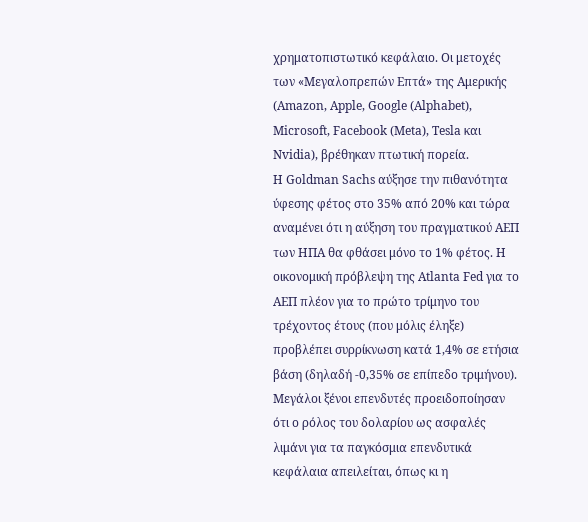χρηματοπιστωτικό κεφάλαιο. Οι μετοχές των «Μεγαλοπρεπών Επτά» της Αμερικής (Amazon, Apple, Google (Alphabet), Microsoft, Facebook (Meta), Tesla και Nvidia), βρέθηκαν πτωτική πορεία.
Η Goldman Sachs αύξησε την πιθανότητα ύφεσης φέτος στο 35% από 20% και τώρα αναμένει ότι η αύξηση του πραγματικού ΑΕΠ των ΗΠΑ θα φθάσει μόνο το 1% φέτος. Η οικονομική πρόβλεψη της Atlanta Fed για το ΑΕΠ πλέον για το πρώτο τρίμηνο του τρέχοντος έτους (που μόλις έληξε) προβλέπει συρρίκνωση κατά 1,4% σε ετήσια βάση (δηλαδή -0,35% σε επίπεδο τριμήνου).
Μεγάλοι ξένοι επενδυτές προειδοποίησαν ότι ο ρόλος του δολαρίου ως ασφαλές λιμάνι για τα παγκόσμια επενδυτικά κεφάλαια απειλείται, όπως κι η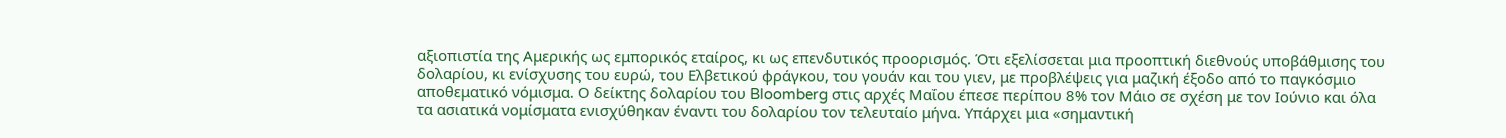αξιοπιστία της Αμερικής ως εμπορικός εταίρος, κι ως επενδυτικός προορισμός. Ότι εξελίσσεται μια προοπτική διεθνούς υποβάθμισης του δολαρίου, κι ενίσχυσης του ευρώ, του Ελβετικού φράγκου, του γουάν και του γιεν, με προβλέψεις για μαζική έξοδο από το παγκόσμιο αποθεματικό νόμισμα. Ο δείκτης δολαρίου του Bloomberg στις αρχές Μαΐου έπεσε περίπου 8% τον Μάιο σε σχέση με τον Ιούνιο και όλα τα ασιατικά νομίσματα ενισχύθηκαν έναντι του δολαρίου τον τελευταίο μήνα. Υπάρχει μια «σημαντική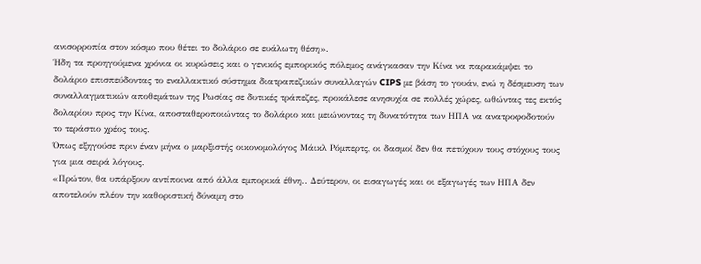ανισορροπία στον κόσμο που θέτει το δολάριο σε ευάλωτη θέση».
Ήδη τα προηγούμενα χρόνια οι κυρώσεις και ο γενικός εμπορικός πόλεμος ανάγκασαν την Κίνα να παρακάμψει το δολάριο επισπεύδοντας το εναλλακτικό σύστημα διατραπεζικών συναλλαγών CIPS με βάση το γουάν, ενώ η δέσμευση των συναλλαγματικών αποθεμάτων της Ρωσίας σε δυτικές τράπεζες, προκάλεσε ανησυχία σε πολλές χώρες, ωθώντας τες εκτός δολαρίου προς την Κίνα, αποσταθεροποιώντας το δολάριο και μειώνοντας τη δυνατότητα των ΗΠΑ να ανατροφοδοτούν το τεράστιο χρέος τους.
Όπως εξηγούσε πριν έναν μήνα ο μαρξιστής οικονομολόγος Μάικλ Ρόμπερτς, οι δασμοί δεν θα πετύχουν τους στόχους τους για μια σειρά λόγους.
«Πρώτον, θα υπάρξουν αντίποινα από άλλα εμπορικά έθνη.. Δεύτερον, οι εισαγωγές και οι εξαγωγές των ΗΠΑ δεν αποτελούν πλέον την καθοριστική δύναμη στο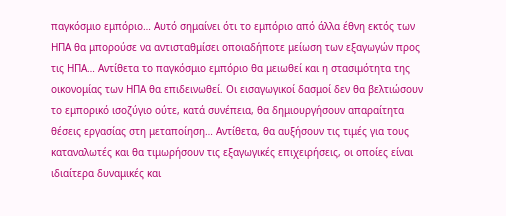παγκόσμιο εμπόριο… Αυτό σημαίνει ότι το εμπόριο από άλλα έθνη εκτός των ΗΠΑ θα μπορούσε να αντισταθμίσει οποιαδήποτε μείωση των εξαγωγών προς τις ΗΠΑ… Αντίθετα το παγκόσμιο εμπόριο θα μειωθεί και η στασιμότητα της οικονομίας των ΗΠΑ θα επιδεινωθεί. Οι εισαγωγικοί δασμοί δεν θα βελτιώσουν το εμπορικό ισοζύγιο ούτε, κατά συνέπεια, θα δημιουργήσουν απαραίτητα θέσεις εργασίας στη μεταποίηση… Αντίθετα, θα αυξήσουν τις τιμές για τους καταναλωτές και θα τιμωρήσουν τις εξαγωγικές επιχειρήσεις, οι οποίες είναι ιδιαίτερα δυναμικές και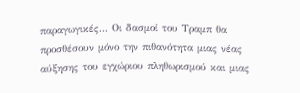παραγωγικές… Οι δασμοί του Τραμπ θα προσθέσουν μόνο την πιθανότητα μιας νέας αύξησης του εγχώριου πληθωρισμού και μιας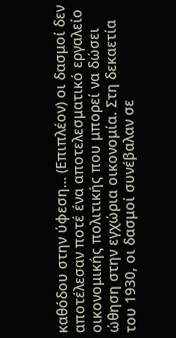καθόδου στην ύφεση… (Επιπλέον) οι δασμοί δεν αποτέλεσαν ποτέ ένα αποτελεσματικό εργαλείο οικονομικής πολιτικής που μπορεί να δώσει ώθηση στην εγχώρια οικονομία. Στη δεκαετία του 1930, οι δασμοί συνέβαλαν σε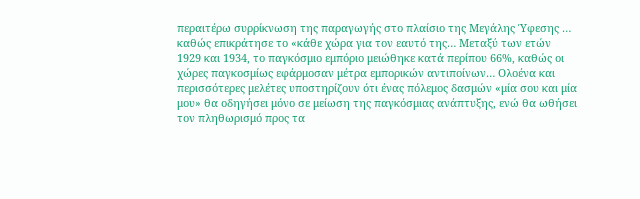περαιτέρω συρρίκνωση της παραγωγής στο πλαίσιο της Μεγάλης Ύφεσης … καθώς επικράτησε το «κάθε χώρα για τον εαυτό της… Μεταξύ των ετών 1929 και 1934, το παγκόσμιο εμπόριο μειώθηκε κατά περίπου 66%, καθώς οι χώρες παγκοσμίως εφάρμοσαν μέτρα εμπορικών αντιποίνων… Ολοένα και περισσότερες μελέτες υποστηρίζουν ότι ένας πόλεμος δασμών «μία σου και μία μου» θα οδηγήσει μόνο σε μείωση της παγκόσμιας ανάπτυξης, ενώ θα ωθήσει τον πληθωρισμό προς τα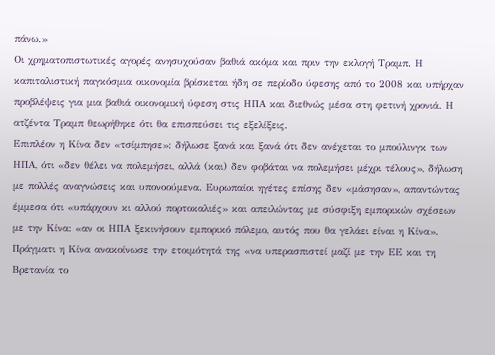πάνω.»
Οι χρηματοπιστωτικές αγορές ανησυχούσαν βαθιά ακόμα και πριν την εκλογή Τραμπ. Η καπιταλιστική παγκόσμια οικονομία βρίσκεται ήδη σε περίοδο ύφεσης από το 2008 και υπήρχαν προβλέψεις για μια βαθιά οικονομική ύφεση στις ΗΠΑ και διεθνώς μέσα στη φετινή χρονιά. Η ατζέντα Τραμπ θεωρήθηκε ότι θα επισπεύσει τις εξελίξεις.
Επιπλέον η Κίνα δεν «τσίμπησε»: δήλωσε ξανά και ξανά ότι δεν ανέχεται το μπούλινγκ των ΗΠΑ, ότι «δεν θέλει να πολεμήσει, αλλά (και) δεν φοβάται να πολεμήσει μέχρι τέλους», δήλωση με πολλές αναγνώσεις και υπονοούμενα. Ευρωπαίοι ηγέτες επίσης δεν «μάσησαν», απαντώντας έμμεσα ότι «υπάρχουν κι αλλού πορτοκαλιές» και απειλώντας με σύσφιξη εμπορικών σχέσεων με την Κίνα: «αν οι ΗΠΑ ξεκινήσουν εμπορικό πόλεμο, αυτός που θα γελάει είναι η Κίνα». Πράγματι η Κίνα ανακοίνωσε την ετοιμότητά της «να υπερασπιστεί μαζί με την ΕΕ και τη Βρετανία το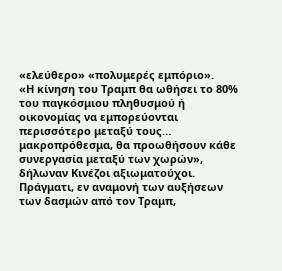«ελεύθερο» «πολυμερές εμπόριο».
«Η κίνηση του Τραμπ θα ωθήσει το 80% του παγκόσμιου πληθυσμού ή οικονομίας να εμπορεύονται περισσότερο μεταξύ τους… μακροπρόθεσμα, θα προωθήσουν κάθε συνεργασία μεταξύ των χωρών», δήλωναν Κινέζοι αξιωματούχοι. Πράγματι, εν αναμονή των αυξήσεων των δασμών από τον Τραμπ,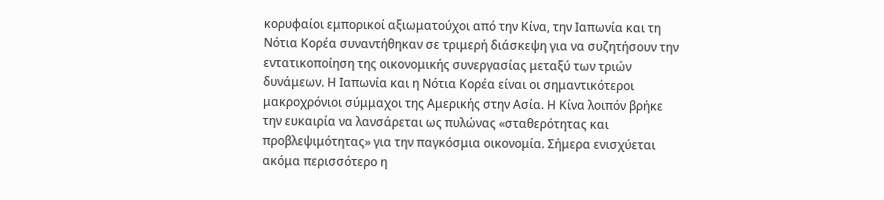κορυφαίοι εμπορικοί αξιωματούχοι από την Κίνα, την Ιαπωνία και τη Νότια Κορέα συναντήθηκαν σε τριμερή διάσκεψη για να συζητήσουν την εντατικοποίηση της οικονομικής συνεργασίας μεταξύ των τριών δυνάμεων. Η Ιαπωνία και η Νότια Κορέα είναι οι σημαντικότεροι μακροχρόνιοι σύμμαχοι της Αμερικής στην Ασία. Η Κίνα λοιπόν βρήκε την ευκαιρία να λανσάρεται ως πυλώνας «σταθερότητας και προβλεψιμότητας» για την παγκόσμια οικονομία. Σήμερα ενισχύεται ακόμα περισσότερο η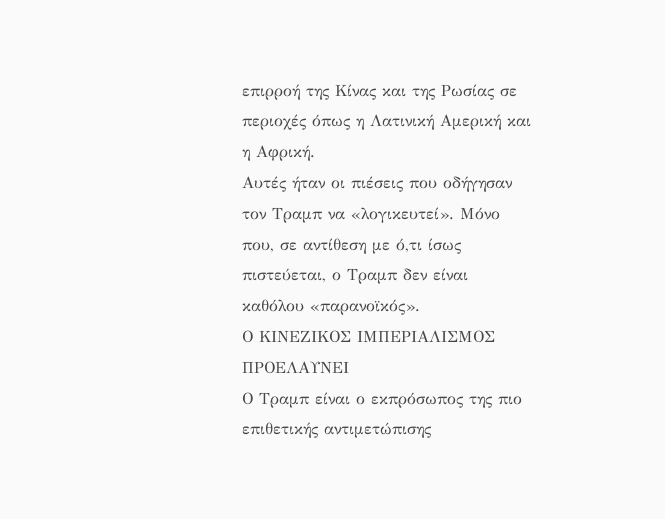επιρροή της Κίνας και της Ρωσίας σε περιοχές όπως η Λατινική Αμερική και η Αφρική.
Αυτές ήταν οι πιέσεις που οδήγησαν τον Τραμπ να «λογικευτεί». Μόνο που, σε αντίθεση με ό,τι ίσως πιστεύεται, ο Τραμπ δεν είναι καθόλου «παρανοϊκός».
Ο ΚΙΝΕΖΙΚΟΣ ΙΜΠΕΡΙΑΛΙΣΜΟΣ ΠΡΟΕΛΑΥΝΕΙ
Ο Τραμπ είναι ο εκπρόσωπος της πιο επιθετικής αντιμετώπισης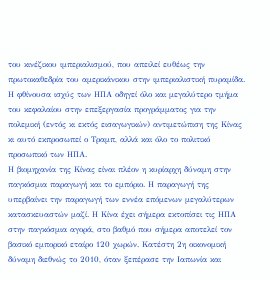του κινέζικου ιμπεριαλισμού, που απειλεί ευθέως την πρωτοκαθεδρία του αμερικάνικου στην ιμπεριαλιστική πυραμίδα. Η φθίνουσα ισχύς των ΗΠΑ οδηγεί όλο και μεγαλύτερο τμήμα του κεφαλαίου στην επεξεργασία προγράμματος για την πολεμική (εντός κι εκτός εισαγωγικών) αντιμετώπιση της Κίνας κι αυτό εκπροσωπεί ο Τραμπ, αλλά και όλο το πολιτικό προσωπικό των ΗΠΑ.
Η βιομηχανία της Κίνας είναι πλέον η κυρίαρχη δύναμη στην παγκόσμια παραγωγή και το εμπόριο. Η παραγωγή της υπερβαίνει την παραγωγή των εννέα επόμενων μεγαλύτερων κατασκευαστών μαζί. Η Κίνα έχει σήμερα εκτοπίσει τις ΗΠΑ στην παγκόσμια αγορά, στο βαθμό που σήμερα αποτελεί τον βασικό εμπορικό εταίρο 120 χωρών. Κατέστη 2η οικονομική δύναμη διεθνώς το 2010, όταν ξεπέρασε την Ιαπωνία και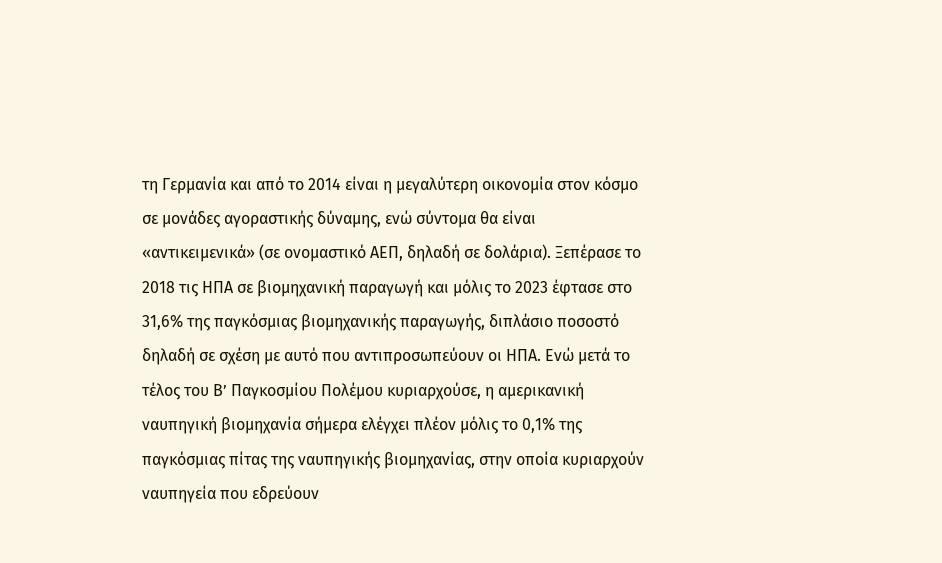τη Γερμανία και από το 2014 είναι η μεγαλύτερη οικονομία στον κόσμο σε μονάδες αγοραστικής δύναμης, ενώ σύντομα θα είναι «αντικειμενικά» (σε ονομαστικό ΑΕΠ, δηλαδή σε δολάρια). Ξεπέρασε το 2018 τις ΗΠΑ σε βιομηχανική παραγωγή και μόλις το 2023 έφτασε στο 31,6% της παγκόσμιας βιομηχανικής παραγωγής, διπλάσιο ποσοστό δηλαδή σε σχέση με αυτό που αντιπροσωπεύουν οι ΗΠΑ. Ενώ μετά το τέλος του Β’ Παγκοσμίου Πολέμου κυριαρχούσε, η αμερικανική ναυπηγική βιομηχανία σήμερα ελέγχει πλέον μόλις το 0,1% της παγκόσμιας πίτας της ναυπηγικής βιομηχανίας, στην οποία κυριαρχούν ναυπηγεία που εδρεύουν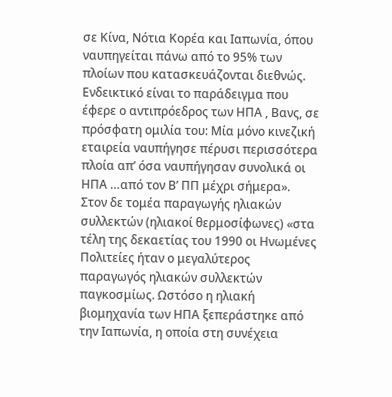σε Κίνα, Νότια Κορέα και Ιαπωνία, όπου ναυπηγείται πάνω από το 95% των πλοίων που κατασκευάζονται διεθνώς. Ενδεικτικό είναι το παράδειγμα που έφερε ο αντιπρόεδρος των ΗΠΑ , Βανς, σε πρόσφατη ομιλία του: Μία μόνο κινεζική εταιρεία ναυπήγησε πέρυσι περισσότερα πλοία απ’ όσα ναυπήγησαν συνολικά οι ΗΠΑ …από τον Β’ ΠΠ μέχρι σήμερα». Στον δε τομέα παραγωγής ηλιακών συλλεκτών (ηλιακοί θερμοσίφωνες) «στα τέλη της δεκαετίας του 1990 οι Ηνωμένες Πολιτείες ήταν ο μεγαλύτερος παραγωγός ηλιακών συλλεκτών παγκοσμίως. Ωστόσο η ηλιακή βιομηχανία των ΗΠΑ ξεπεράστηκε από την Ιαπωνία, η οποία στη συνέχεια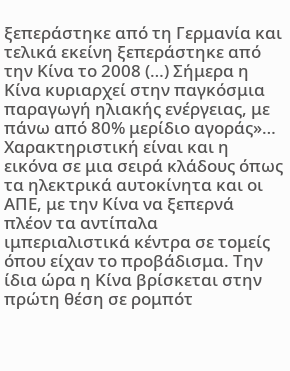ξεπεράστηκε από τη Γερμανία και τελικά εκείνη ξεπεράστηκε από την Κίνα το 2008 (…) Σήμερα η Κίνα κυριαρχεί στην παγκόσμια παραγωγή ηλιακής ενέργειας, με πάνω από 80% μερίδιο αγοράς»… Χαρακτηριστική είναι και η εικόνα σε μια σειρά κλάδους όπως τα ηλεκτρικά αυτοκίνητα και οι ΑΠΕ, με την Κίνα να ξεπερνά πλέον τα αντίπαλα ιμπεριαλιστικά κέντρα σε τομείς όπου είχαν το προβάδισμα. Την ίδια ώρα η Κίνα βρίσκεται στην πρώτη θέση σε ρομπότ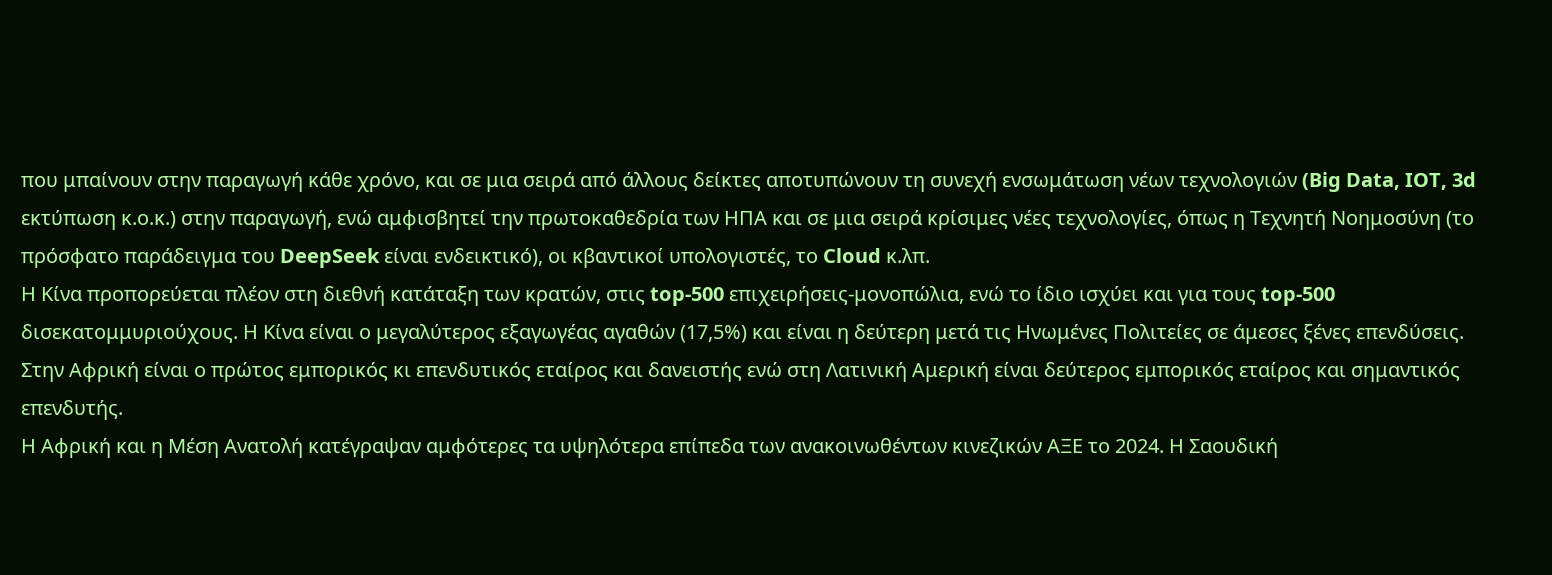που μπαίνουν στην παραγωγή κάθε χρόνο, και σε μια σειρά από άλλους δείκτες αποτυπώνουν τη συνεχή ενσωμάτωση νέων τεχνολογιών (Big Data, IOT, 3d εκτύπωση κ.ο.κ.) στην παραγωγή, ενώ αμφισβητεί την πρωτοκαθεδρία των ΗΠΑ και σε μια σειρά κρίσιμες νέες τεχνολογίες, όπως η Τεχνητή Νοημοσύνη (το πρόσφατο παράδειγμα του DeepSeek είναι ενδεικτικό), οι κβαντικοί υπολογιστές, το Cloud κ.λπ.
Η Κίνα προπορεύεται πλέον στη διεθνή κατάταξη των κρατών, στις top-500 επιχειρήσεις-μονοπώλια, ενώ το ίδιο ισχύει και για τους top-500 δισεκατομμυριούχους. Η Κίνα είναι ο μεγαλύτερος εξαγωγέας αγαθών (17,5%) και είναι η δεύτερη μετά τις Ηνωμένες Πολιτείες σε άμεσες ξένες επενδύσεις. Στην Αφρική είναι ο πρώτος εμπορικός κι επενδυτικός εταίρος και δανειστής ενώ στη Λατινική Αμερική είναι δεύτερος εμπορικός εταίρος και σημαντικός επενδυτής.
Η Αφρική και η Μέση Ανατολή κατέγραψαν αμφότερες τα υψηλότερα επίπεδα των ανακοινωθέντων κινεζικών ΑΞΕ το 2024. Η Σαουδική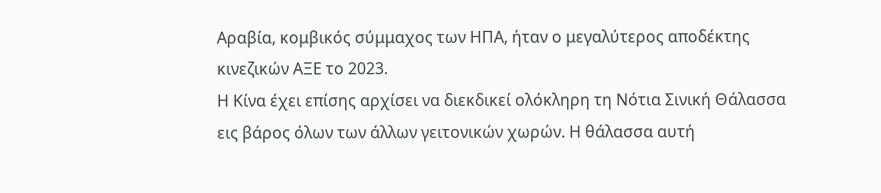Αραβία, κομβικός σύμμαχος των ΗΠΑ, ήταν ο μεγαλύτερος αποδέκτης κινεζικών ΑΞΕ το 2023.
Η Κίνα έχει επίσης αρχίσει να διεκδικεί ολόκληρη τη Νότια Σινική Θάλασσα εις βάρος όλων των άλλων γειτονικών χωρών. Η θάλασσα αυτή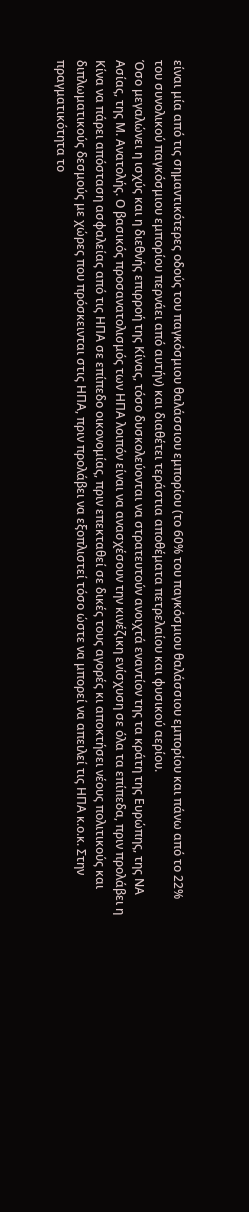είναι μία από τις σημαντικότερες οδούς του παγκόσμιου θαλάσσιου εμπορίου (το 60% του παγκόσμιου θαλάσσιου εμπορίου και πάνω από το 22% του συνολικού παγκόσμιου εμπορίου περνάει από αυτήν) και διαθέτει τεράστια αποθέματα πετρελαίου και φυσικού αερίου.
Όσο μεγαλώνει η ισχύς και η διεθνής επιρροή της Κίνας, τόσο δυσκολεύονται να στρατευτούν ανοιχτά εναντίον της τα κράτη της Ευρώπης, της ΝΑ Ασίας, της Μ. Ανατολής. Ο βασικός προσανατολισμός των ΗΠΑ λοιπόν είναι να ανασχέσουν την κινέζικη ενίσχυση σε όλα τα επίπεδα, πριν προλάβει η Κίνα να πάρει απόσταση ασφαλείας από τις ΗΠΑ σε επίπεδο οικονομίας, πριν επεκταθεί σε δικές τους αγορές κι αποκτήσει νέους πολιτικούς και διπλωματικούς δεσμούς με χώρες που πρόσκεινται στις ΗΠΑ, πριν προλάβει να εξοπλιστεί τόσο ώστε να μπορεί να απειλεί τις ΗΠΑ κ.ο.κ. Στην πραγματικότητα το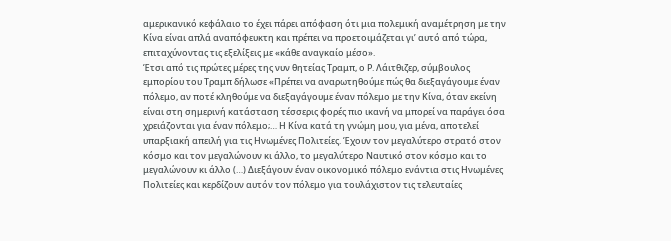αμερικανικό κεφάλαιο το έχει πάρει απόφαση ότι μια πολεμική αναμέτρηση με την Κίνα είναι απλά αναπόφευκτη και πρέπει να προετοιμάζεται γι’ αυτό από τώρα, επιταχύνοντας τις εξελίξεις με «κάθε αναγκαίο μέσο».
Έτσι από τις πρώτες μέρες της νυν θητείας Τραμπ, ο Ρ. Λάιτθιζερ, σύμβουλος εμπορίου του Τραμπ δήλωσε «Πρέπει να αναρωτηθούμε πώς θα διεξαγάγουμε έναν πόλεμο, αν ποτέ κληθούμε να διεξαγάγουμε έναν πόλεμο με την Κίνα, όταν εκείνη είναι στη σημερινή κατάσταση τέσσερις φορές πιο ικανή να μπορεί να παράγει όσα χρειάζονται για έναν πόλεμο;… Η Κίνα κατά τη γνώμη μου, για μένα, αποτελεί υπαρξιακή απειλή για τις Ηνωμένες Πολιτείες. Έχουν τον μεγαλύτερο στρατό στον κόσμο και τον μεγαλώνουν κι άλλο, το μεγαλύτερο Ναυτικό στον κόσμο και το μεγαλώνουν κι άλλο (…) Διεξάγουν έναν οικονομικό πόλεμο ενάντια στις Ηνωμένες Πολιτείες και κερδίζουν αυτόν τον πόλεμο για τουλάχιστον τις τελευταίες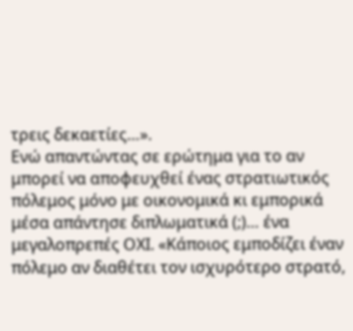τρεις δεκαετίες…».
Ενώ απαντώντας σε ερώτημα για το αν μπορεί να αποφευχθεί ένας στρατιωτικός πόλεμος μόνο με οικονομικά κι εμπορικά μέσα απάντησε διπλωματικά (;)… ένα μεγαλοπρεπές ΟΧΙ. «Κάποιος εμποδίζει έναν πόλεμο αν διαθέτει τον ισχυρότερο στρατό,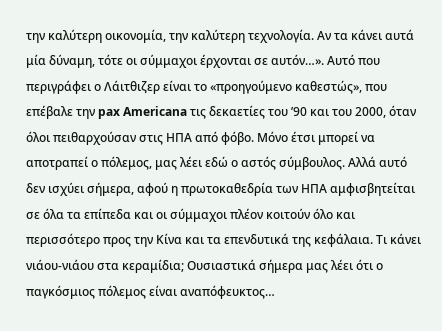την καλύτερη οικονομία, την καλύτερη τεχνολογία. Αν τα κάνει αυτά μία δύναμη, τότε οι σύμμαχοι έρχονται σε αυτόν…». Αυτό που περιγράφει ο Λάιτθιζερ είναι το «προηγούμενο καθεστώς», που επέβαλε την pax Americana τις δεκαετίες του ’90 και του 2000, όταν όλοι πειθαρχούσαν στις ΗΠΑ από φόβο. Μόνο έτσι μπορεί να αποτραπεί ο πόλεμος, μας λέει εδώ ο αστός σύμβουλος. Αλλά αυτό δεν ισχύει σήμερα, αφού η πρωτοκαθεδρία των ΗΠΑ αμφισβητείται σε όλα τα επίπεδα και οι σύμμαχοι πλέον κοιτούν όλο και περισσότερο προς την Κίνα και τα επενδυτικά της κεφάλαια. Τι κάνει νιάου-νιάου στα κεραμίδια; Ουσιαστικά σήμερα μας λέει ότι ο παγκόσμιος πόλεμος είναι αναπόφευκτος…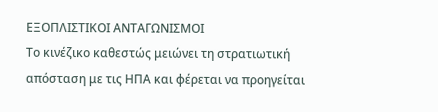ΕΞΟΠΛΙΣΤΙΚΟΙ ΑΝΤΑΓΩΝΙΣΜΟΙ
Το κινέζικο καθεστώς μειώνει τη στρατιωτική απόσταση με τις ΗΠΑ και φέρεται να προηγείται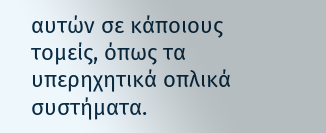αυτών σε κάποιους τομείς, όπως τα υπερηχητικά οπλικά συστήματα.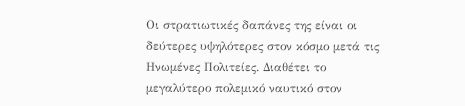Οι στρατιωτικές δαπάνες της είναι οι δεύτερες υψηλότερες στον κόσμο μετά τις Ηνωμένες Πολιτείες. Διαθέτει το μεγαλύτερο πολεμικό ναυτικό στον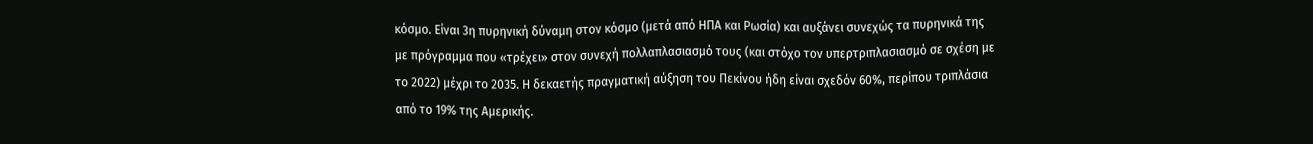κόσμο. Είναι 3η πυρηνική δύναμη στον κόσμο (μετά από ΗΠΑ και Ρωσία) και αυξάνει συνεχώς τα πυρηνικά της με πρόγραμμα που «τρέχει» στον συνεχή πολλαπλασιασμό τους (και στόχο τον υπερτριπλασιασμό σε σχέση με το 2022) μέχρι το 2035. Η δεκαετής πραγματική αύξηση του Πεκίνου ήδη είναι σχεδόν 60%, περίπου τριπλάσια από το 19% της Αμερικής.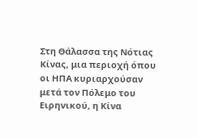Στη Θάλασσα της Νότιας Κίνας, μια περιοχή όπου οι ΗΠΑ κυριαρχούσαν μετά τον Πόλεμο του Ειρηνικού, η Κίνα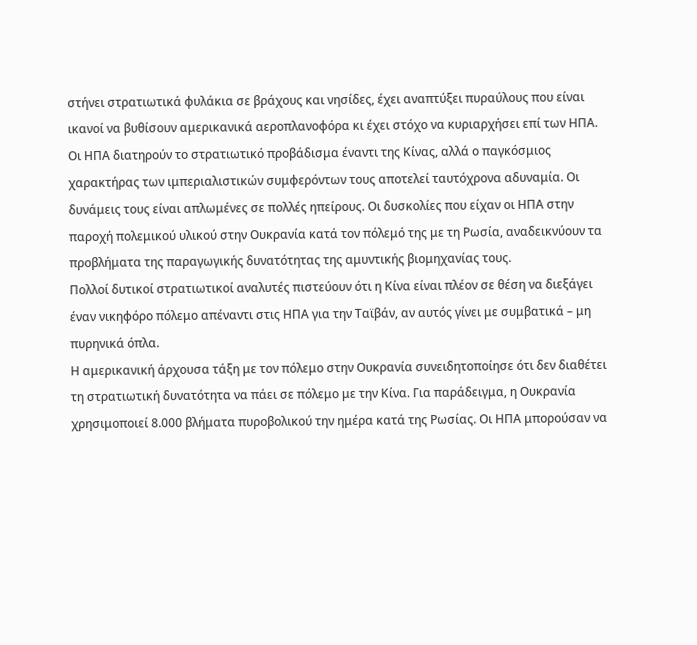στήνει στρατιωτικά φυλάκια σε βράχους και νησίδες, έχει αναπτύξει πυραύλους που είναι ικανοί να βυθίσουν αμερικανικά αεροπλανοφόρα κι έχει στόχο να κυριαρχήσει επί των ΗΠΑ.
Οι ΗΠΑ διατηρούν το στρατιωτικό προβάδισμα έναντι της Κίνας, αλλά ο παγκόσμιος χαρακτήρας των ιμπεριαλιστικών συμφερόντων τους αποτελεί ταυτόχρονα αδυναμία. Οι δυνάμεις τους είναι απλωμένες σε πολλές ηπείρους. Οι δυσκολίες που είχαν οι ΗΠΑ στην παροχή πολεμικού υλικού στην Ουκρανία κατά τον πόλεμό της με τη Ρωσία, αναδεικνύουν τα προβλήματα της παραγωγικής δυνατότητας της αμυντικής βιομηχανίας τους.
Πολλοί δυτικοί στρατιωτικοί αναλυτές πιστεύουν ότι η Κίνα είναι πλέον σε θέση να διεξάγει έναν νικηφόρο πόλεμο απέναντι στις ΗΠΑ για την Ταϊβάν, αν αυτός γίνει με συμβατικά – μη πυρηνικά όπλα.
Η αμερικανική άρχουσα τάξη με τον πόλεμο στην Ουκρανία συνειδητοποίησε ότι δεν διαθέτει τη στρατιωτική δυνατότητα να πάει σε πόλεμο με την Κίνα. Για παράδειγμα, η Ουκρανία χρησιμοποιεί 8.000 βλήματα πυροβολικού την ημέρα κατά της Ρωσίας. Οι ΗΠΑ μπορούσαν να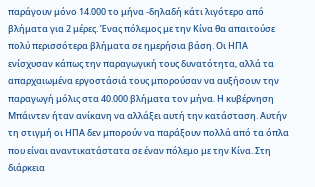παράγουν μόνο 14.000 το μήνα -δηλαδή κάτι λιγότερο από βλήματα για 2 μέρες. Ένας πόλεμος με την Κίνα θα απαιτούσε πολύ περισσότερα βλήματα σε ημερήσια βάση. Οι ΗΠΑ ενίσχυσαν κάπως την παραγωγική τους δυνατότητα, αλλά τα απαρχαιωμένα εργοστάσιά τους μπορούσαν να αυξήσουν την παραγωγή μόλις στα 40.000 βλήματα τον μήνα. Η κυβέρνηση Μπάιντεν ήταν ανίκανη να αλλάξει αυτή την κατάσταση. Αυτήν τη στιγμή οι ΗΠΑ δεν μπορούν να παράξουν πολλά από τα όπλα που είναι αναντικατάστατα σε έναν πόλεμο με την Κίνα. Στη διάρκεια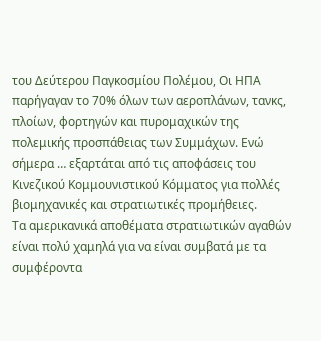του Δεύτερου Παγκοσμίου Πολέμου, Οι ΗΠΑ παρήγαγαν το 70% όλων των αεροπλάνων, τανκς, πλοίων, φορτηγών και πυρομαχικών της πολεμικής προσπάθειας των Συμμάχων. Ενώ σήμερα … εξαρτάται από τις αποφάσεις του Κινεζικού Κομμουνιστικού Κόμματος για πολλές βιομηχανικές και στρατιωτικές προμήθειες.
Τα αμερικανικά αποθέματα στρατιωτικών αγαθών είναι πολύ χαμηλά για να είναι συμβατά με τα συμφέροντα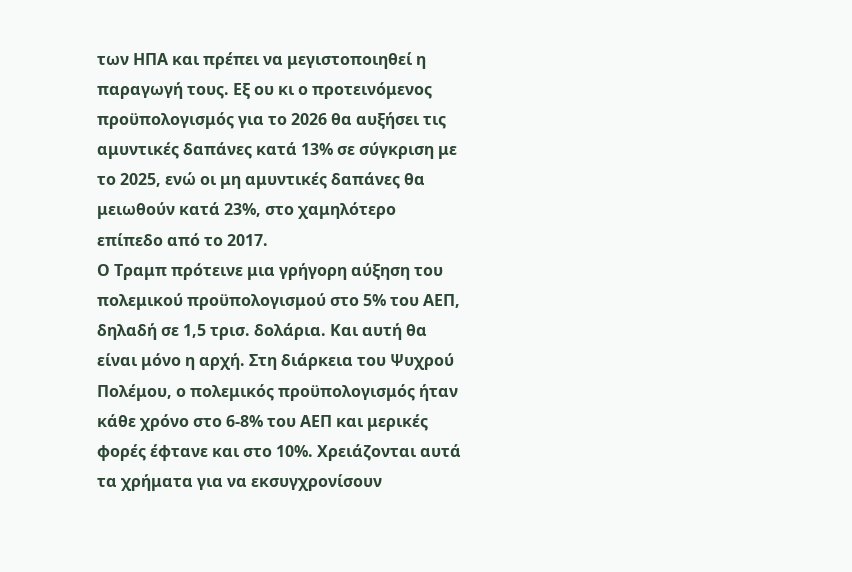των ΗΠΑ και πρέπει να μεγιστοποιηθεί η παραγωγή τους. Εξ ου κι ο προτεινόμενος προϋπολογισμός για το 2026 θα αυξήσει τις αμυντικές δαπάνες κατά 13% σε σύγκριση με το 2025, ενώ οι μη αμυντικές δαπάνες θα μειωθούν κατά 23%, στο χαμηλότερο επίπεδο από το 2017.
Ο Τραμπ πρότεινε μια γρήγορη αύξηση του πολεμικού προϋπολογισμού στο 5% του ΑΕΠ, δηλαδή σε 1,5 τρισ. δολάρια. Και αυτή θα είναι μόνο η αρχή. Στη διάρκεια του Ψυχρού Πολέμου, ο πολεμικός προϋπολογισμός ήταν κάθε χρόνο στο 6-8% του ΑΕΠ και μερικές φορές έφτανε και στο 10%. Χρειάζονται αυτά τα χρήματα για να εκσυγχρονίσουν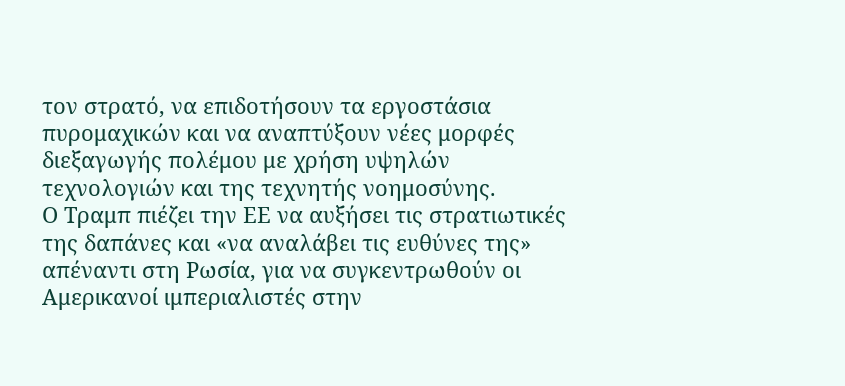τον στρατό, να επιδοτήσουν τα εργοστάσια πυρομαχικών και να αναπτύξουν νέες μορφές διεξαγωγής πολέμου με χρήση υψηλών τεχνολογιών και της τεχνητής νοημοσύνης.
Ο Τραμπ πιέζει την ΕΕ να αυξήσει τις στρατιωτικές της δαπάνες και «να αναλάβει τις ευθύνες της» απέναντι στη Ρωσία, για να συγκεντρωθούν οι Αμερικανοί ιμπεριαλιστές στην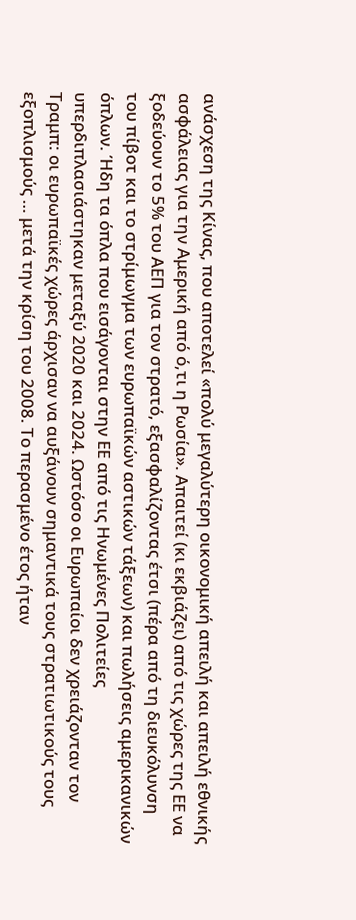ανάσχεση της Κίνας, που αποτελεί «πολύ μεγαλύτερη οικονομική απειλή και απειλή εθνικής ασφάλειας για την Αμερική από ό,τι η Ρωσία». Απαιτεί (κι εκβιάζει) από τις χώρες της ΕΕ να ξοδεύουν το 5% του ΑΕΠ για τον στρατό, εξασφαλίζοντας έτσι (πέρα από τη διευκόλυνση του πίβοτ και το στρίμωγμα των ευρωπαϊκών αστικών τάξεων) και πωλήσεις αμερικανικών όπλων. Ήδη τα όπλα που εισάγονται στην ΕΕ από τις Ηνωμένες Πολιτείες υπερδιπλασιάστηκαν μεταξύ 2020 και 2024. Ωστόσο οι Ευρωπαίοι δεν χρειάζονταν τον Τραμπ: οι ευρωπαϊκές χώρες άρχισαν να αυξάνουν σημαντικά τους στρατιωτικούς τους εξοπλισμούς … μετά την κρίση του 2008. Το περασμένο έτος ήταν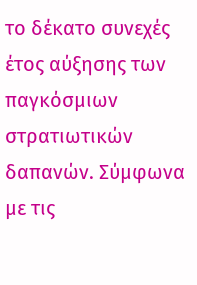το δέκατο συνεχές έτος αύξησης των παγκόσμιων στρατιωτικών δαπανών. Σύμφωνα με τις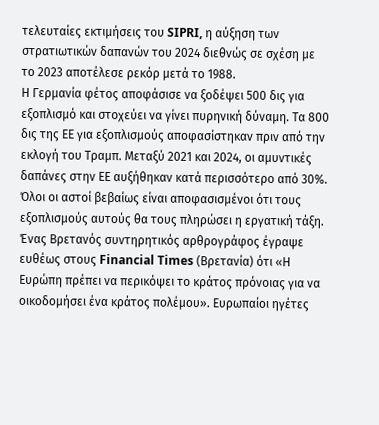τελευταίες εκτιμήσεις του SIPRI, η αύξηση των στρατιωτικών δαπανών του 2024 διεθνώς σε σχέση με το 2023 αποτέλεσε ρεκόρ μετά το 1988.
Η Γερμανία φέτος αποφάσισε να ξοδέψει 500 δις για εξοπλισμό και στοχεύει να γίνει πυρηνική δύναμη. Τα 800 δις της ΕΕ για εξοπλισμούς αποφασίστηκαν πριν από την εκλογή του Τραμπ. Μεταξύ 2021 και 2024, οι αμυντικές δαπάνες στην ΕΕ αυξήθηκαν κατά περισσότερο από 30%. Όλοι οι αστοί βεβαίως είναι αποφασισμένοι ότι τους εξοπλισμούς αυτούς θα τους πληρώσει η εργατική τάξη. Ένας Βρετανός συντηρητικός αρθρογράφος έγραψε ευθέως στους Financial Times (Βρετανία) ότι «Η Ευρώπη πρέπει να περικόψει το κράτος πρόνοιας για να οικοδομήσει ένα κράτος πολέμου». Ευρωπαίοι ηγέτες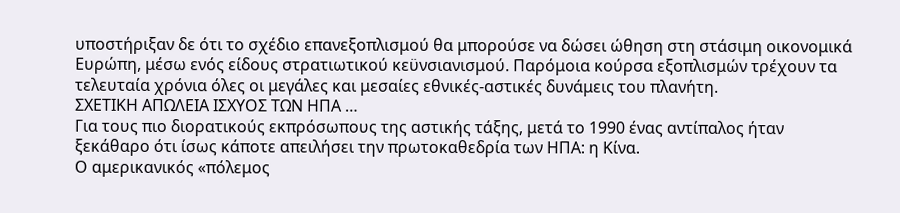υποστήριξαν δε ότι το σχέδιο επανεξοπλισμού θα μπορούσε να δώσει ώθηση στη στάσιμη οικονομικά Ευρώπη, μέσω ενός είδους στρατιωτικού κεϋνσιανισμού. Παρόμοια κούρσα εξοπλισμών τρέχουν τα τελευταία χρόνια όλες οι μεγάλες και μεσαίες εθνικές-αστικές δυνάμεις του πλανήτη.
ΣΧΕΤΙΚΗ ΑΠΩΛΕΙΑ ΙΣΧΥΟΣ ΤΩΝ ΗΠΑ …
Για τους πιο διορατικούς εκπρόσωπους της αστικής τάξης, μετά το 1990 ένας αντίπαλος ήταν ξεκάθαρο ότι ίσως κάποτε απειλήσει την πρωτοκαθεδρία των ΗΠΑ: η Κίνα.
Ο αμερικανικός «πόλεμος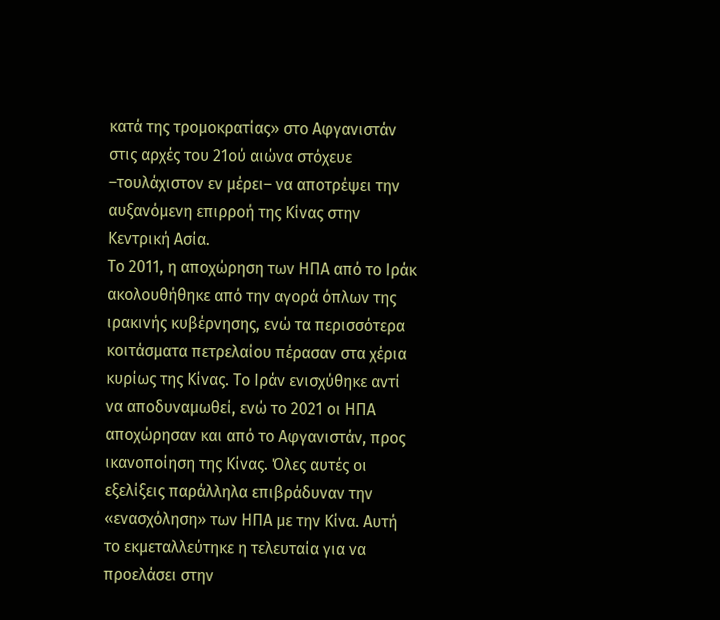κατά της τρομοκρατίας» στο Αφγανιστάν στις αρχές του 21ού αιώνα στόχευε –τουλάχιστον εν μέρει– να αποτρέψει την αυξανόμενη επιρροή της Κίνας στην Κεντρική Ασία.
Το 2011, η αποχώρηση των ΗΠΑ από το Ιράκ ακολουθήθηκε από την αγορά όπλων της ιρακινής κυβέρνησης, ενώ τα περισσότερα κοιτάσματα πετρελαίου πέρασαν στα χέρια κυρίως της Κίνας. Το Ιράν ενισχύθηκε αντί να αποδυναμωθεί, ενώ το 2021 οι ΗΠΑ αποχώρησαν και από το Αφγανιστάν, προς ικανοποίηση της Κίνας. Όλες αυτές οι εξελίξεις παράλληλα επιβράδυναν την «ενασχόληση» των ΗΠΑ με την Κίνα. Αυτή το εκμεταλλεύτηκε η τελευταία για να προελάσει στην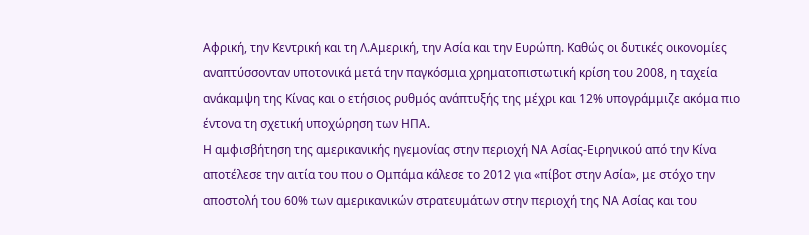Αφρική, την Κεντρική και τη Λ.Αμερική, την Ασία και την Ευρώπη. Καθώς οι δυτικές οικονομίες αναπτύσσονταν υποτονικά μετά την παγκόσμια χρηματοπιστωτική κρίση του 2008, η ταχεία ανάκαμψη της Κίνας και ο ετήσιος ρυθμός ανάπτυξής της μέχρι και 12% υπογράμμιζε ακόμα πιο έντονα τη σχετική υποχώρηση των ΗΠΑ.
Η αμφισβήτηση της αμερικανικής ηγεμονίας στην περιοχή ΝΑ Ασίας-Ειρηνικού από την Κίνα αποτέλεσε την αιτία του που ο Ομπάμα κάλεσε το 2012 για «πίβοτ στην Ασία», με στόχο την αποστολή του 60% των αμερικανικών στρατευμάτων στην περιοχή της ΝΑ Ασίας και του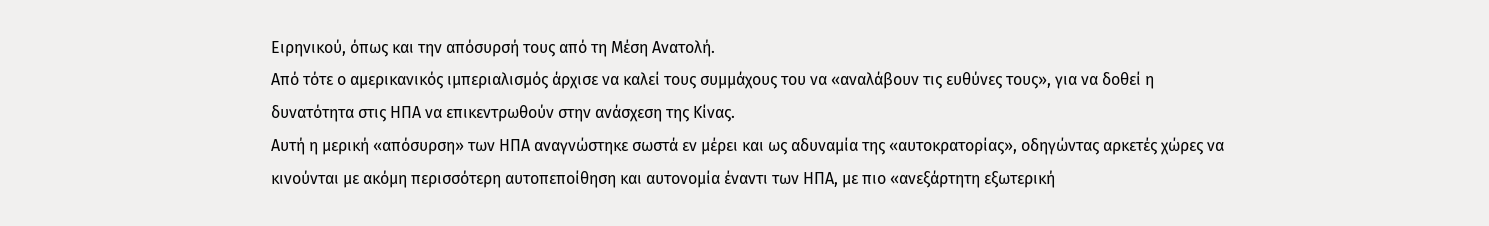Ειρηνικού, όπως και την απόσυρσή τους από τη Μέση Ανατολή.
Από τότε ο αμερικανικός ιμπεριαλισμός άρχισε να καλεί τους συμμάχους του να «αναλάβουν τις ευθύνες τους», για να δοθεί η δυνατότητα στις ΗΠΑ να επικεντρωθούν στην ανάσχεση της Κίνας.
Αυτή η μερική «απόσυρση» των ΗΠΑ αναγνώστηκε σωστά εν μέρει και ως αδυναμία της «αυτοκρατορίας», οδηγώντας αρκετές χώρες να κινούνται με ακόμη περισσότερη αυτοπεποίθηση και αυτονομία έναντι των ΗΠΑ, με πιο «ανεξάρτητη εξωτερική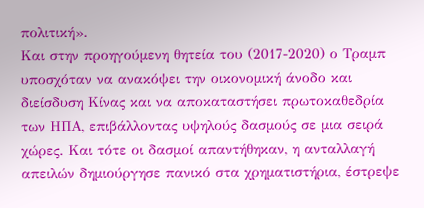πολιτική».
Και στην προηγούμενη θητεία του (2017-2020) ο Τραμπ υποσχόταν να ανακόψει την οικονομική άνοδο και διείσδυση Κίνας και να αποκαταστήσει πρωτοκαθεδρία των ΗΠΑ, επιβάλλοντας υψηλούς δασμούς σε μια σειρά χώρες. Και τότε οι δασμοί απαντήθηκαν, η ανταλλαγή απειλών δημιούργησε πανικό στα χρηματιστήρια, έστρεψε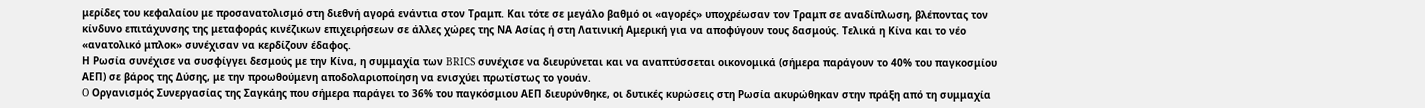μερίδες του κεφαλαίου με προσανατολισμό στη διεθνή αγορά ενάντια στον Τραμπ. Και τότε σε μεγάλο βαθμό οι «αγορές» υποχρέωσαν τον Τραμπ σε αναδίπλωση, βλέποντας τον κίνδυνο επιτάχυνσης της μεταφοράς κινέζικων επιχειρήσεων σε άλλες χώρες της ΝΑ Ασίας ή στη Λατινική Αμερική για να αποφύγουν τους δασμούς. Τελικά η Κίνα και το νέο «ανατολικό μπλοκ» συνέχισαν να κερδίζουν έδαφος.
Η Ρωσία συνέχισε να συσφίγγει δεσμούς με την Κίνα, η συμμαχία των BRICS συνέχισε να διευρύνεται και να αναπτύσσεται οικονομικά (σήμερα παράγουν το 40% του παγκοσμίου ΑΕΠ) σε βάρος της Δύσης, με την προωθούμενη αποδολαριοποίηση να ενισχύει πρωτίστως το γουάν.
O Οργανισμός Συνεργασίας της Σαγκάης που σήμερα παράγει το 36% του παγκόσμιου ΑΕΠ διευρύνθηκε, οι δυτικές κυρώσεις στη Ρωσία ακυρώθηκαν στην πράξη από τη συμμαχία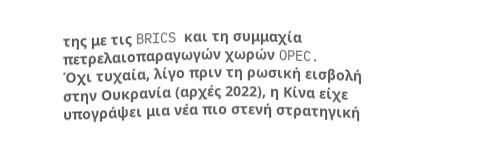της με τις BRICS και τη συμμαχία πετρελαιοπαραγωγών χωρών OPEC.
Όχι τυχαία, λίγο πριν τη ρωσική εισβολή στην Ουκρανία (αρχές 2022), η Κίνα είχε υπογράψει μια νέα πιο στενή στρατηγική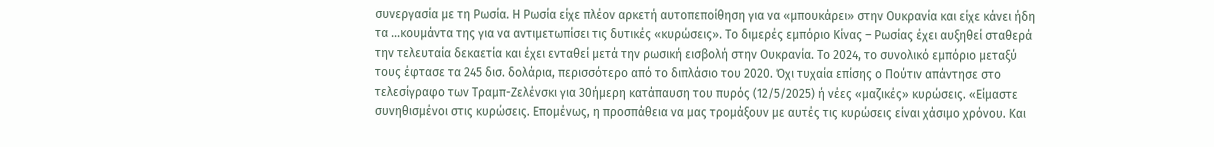συνεργασία με τη Ρωσία. Η Ρωσία είχε πλέον αρκετή αυτοπεποίθηση για να «μπουκάρει» στην Ουκρανία και είχε κάνει ήδη τα …κουμάντα της για να αντιμετωπίσει τις δυτικές «κυρώσεις». Το διμερές εμπόριο Κίνας – Ρωσίας έχει αυξηθεί σταθερά την τελευταία δεκαετία και έχει ενταθεί μετά την ρωσική εισβολή στην Ουκρανία. Το 2024, το συνολικό εμπόριο μεταξύ τους έφτασε τα 245 δισ. δολάρια, περισσότερο από το διπλάσιο του 2020. Όχι τυχαία επίσης ο Πούτιν απάντησε στο τελεσίγραφο των Τραμπ-Ζελένσκι για 30ήμερη κατάπαυση του πυρός (12/5/2025) ή νέες «μαζικές» κυρώσεις. «Είμαστε συνηθισμένοι στις κυρώσεις. Επομένως, η προσπάθεια να μας τρομάξουν με αυτές τις κυρώσεις είναι χάσιμο χρόνου. Και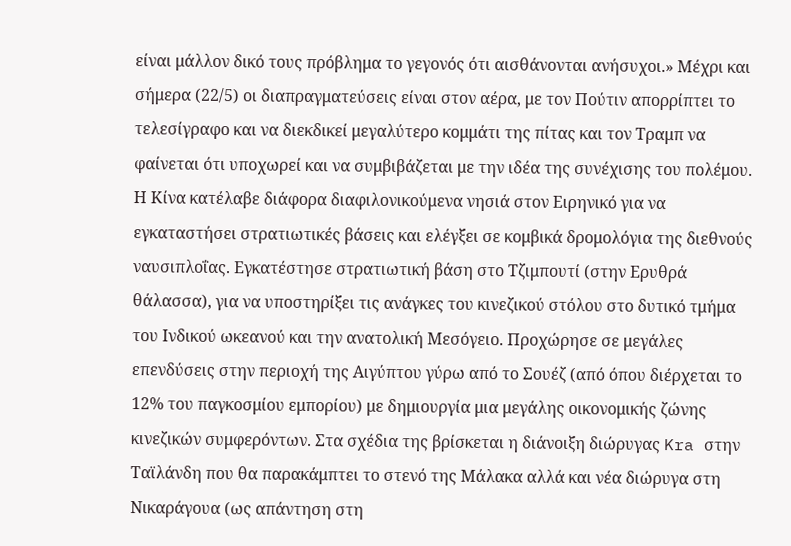είναι μάλλον δικό τους πρόβλημα το γεγονός ότι αισθάνονται ανήσυχοι.» Μέχρι και σήμερα (22/5) οι διαπραγματεύσεις είναι στον αέρα, με τον Πούτιν απορρίπτει το τελεσίγραφο και να διεκδικεί μεγαλύτερο κομμάτι της πίτας και τον Τραμπ να φαίνεται ότι υποχωρεί και να συμβιβάζεται με την ιδέα της συνέχισης του πολέμου.
Η Κίνα κατέλαβε διάφορα διαφιλονικούμενα νησιά στον Ειρηνικό για να εγκαταστήσει στρατιωτικές βάσεις και ελέγξει σε κομβικά δρομολόγια της διεθνούς ναυσιπλοΐας. Εγκατέστησε στρατιωτική βάση στο Τζιμπουτί (στην Ερυθρά θάλασσα), για να υποστηρίξει τις ανάγκες του κινεζικού στόλου στο δυτικό τμήμα του Ινδικού ωκεανού και την ανατολική Μεσόγειο. Προχώρησε σε μεγάλες επενδύσεις στην περιοχή της Αιγύπτου γύρω από το Σουέζ (από όπου διέρχεται το 12% του παγκοσμίου εμπορίου) με δημιουργία μια μεγάλης οικονομικής ζώνης κινεζικών συμφερόντων. Στα σχέδια της βρίσκεται η διάνοιξη διώρυγας Kra στην Ταϊλάνδη που θα παρακάμπτει το στενό της Μάλακα αλλά και νέα διώρυγα στη Νικαράγουα (ως απάντηση στη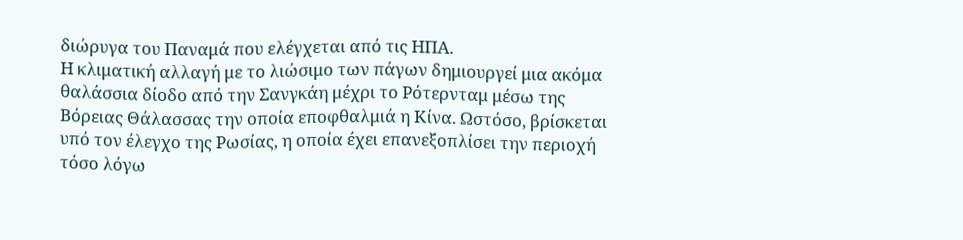διώρυγα του Παναμά που ελέγχεται από τις ΗΠΑ.
Η κλιματική αλλαγή με το λιώσιμο των πάγων δημιουργεί μια ακόμα θαλάσσια δίοδο από την Σανγκάη μέχρι το Ρότερνταμ μέσω της Βόρειας Θάλασσας την οποία εποφθαλμιά η Κίνα. Ωστόσο, βρίσκεται υπό τον έλεγχο της Ρωσίας, η οποία έχει επανεξοπλίσει την περιοχή τόσο λόγω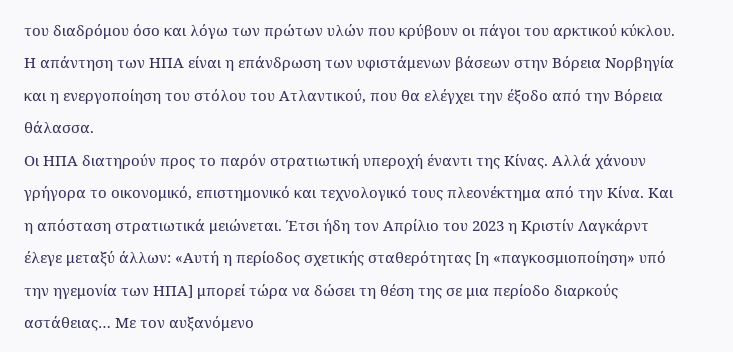του διαδρόμου όσο και λόγω των πρώτων υλών που κρύβουν οι πάγοι του αρκτικού κύκλου. Η απάντηση των ΗΠΑ είναι η επάνδρωση των υφιστάμενων βάσεων στην Βόρεια Νορβηγία και η ενεργοποίηση του στόλου του Ατλαντικού, που θα ελέγχει την έξοδο από την Βόρεια θάλασσα.
Οι ΗΠΑ διατηρούν προς το παρόν στρατιωτική υπεροχή έναντι της Κίνας. Αλλά χάνουν γρήγορα το οικονομικό, επιστημονικό και τεχνολογικό τους πλεονέκτημα από την Κίνα. Και η απόσταση στρατιωτικά μειώνεται. Έτσι ήδη τον Απρίλιο του 2023 η Κριστίν Λαγκάρντ έλεγε μεταξύ άλλων: «Αυτή η περίοδος σχετικής σταθερότητας [η «παγκοσμιοποίηση» υπό την ηγεμονία των ΗΠΑ] μπορεί τώρα να δώσει τη θέση της σε μια περίοδο διαρκούς αστάθειας… Με τον αυξανόμενο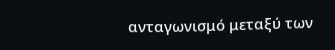ανταγωνισμό μεταξύ των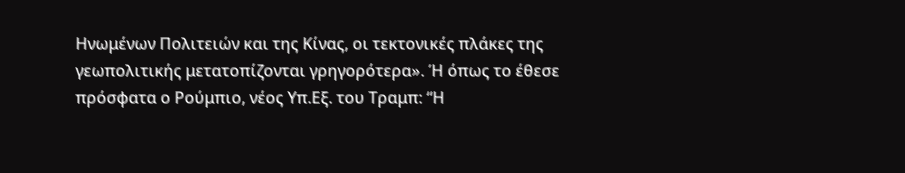Ηνωμένων Πολιτειών και της Κίνας, οι τεκτονικές πλάκες της γεωπολιτικής μετατοπίζονται γρηγορότερα». Ή όπως το έθεσε πρόσφατα ο Ρούμπιο, νέος Υπ.Εξ. του Τραμπ: “Η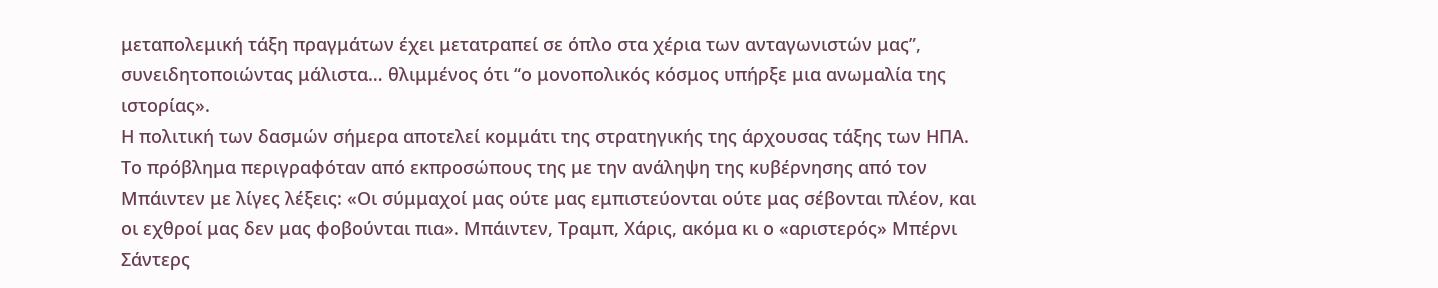μεταπολεμική τάξη πραγμάτων έχει μετατραπεί σε όπλο στα χέρια των ανταγωνιστών μας”, συνειδητοποιώντας μάλιστα… θλιμμένος ότι “ο μονοπολικός κόσμος υπήρξε μια ανωμαλία της ιστορίας».
Η πολιτική των δασμών σήμερα αποτελεί κομμάτι της στρατηγικής της άρχουσας τάξης των ΗΠΑ. Το πρόβλημα περιγραφόταν από εκπροσώπους της με την ανάληψη της κυβέρνησης από τον Μπάιντεν με λίγες λέξεις: «Οι σύμμαχοί μας ούτε μας εμπιστεύονται ούτε μας σέβονται πλέον, και οι εχθροί μας δεν μας φοβούνται πια». Μπάιντεν, Τραμπ, Χάρις, ακόμα κι ο «αριστερός» Μπέρνι Σάντερς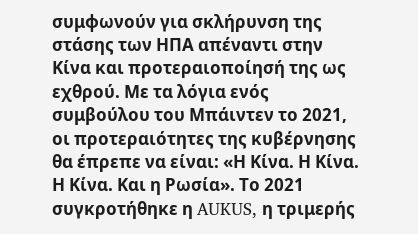συμφωνούν για σκλήρυνση της στάσης των ΗΠΑ απέναντι στην Κίνα και προτεραιοποίησή της ως εχθρού. Με τα λόγια ενός συμβούλου του Μπάιντεν το 2021, οι προτεραιότητες της κυβέρνησης θα έπρεπε να είναι: «Η Κίνα. Η Κίνα. Η Κίνα. Και η Ρωσία». Το 2021 συγκροτήθηκε η AUKUS, η τριμερής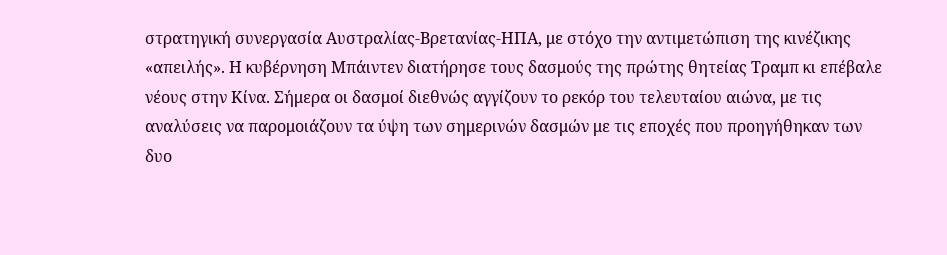στρατηγική συνεργασία Αυστραλίας-Βρετανίας-ΗΠΑ, με στόχο την αντιμετώπιση της κινέζικης «απειλής». Η κυβέρνηση Μπάιντεν διατήρησε τους δασμούς της πρώτης θητείας Τραμπ κι επέβαλε νέους στην Κίνα. Σήμερα οι δασμοί διεθνώς αγγίζουν το ρεκόρ του τελευταίου αιώνα, με τις αναλύσεις να παρομοιάζουν τα ύψη των σημερινών δασμών με τις εποχές που προηγήθηκαν των δυο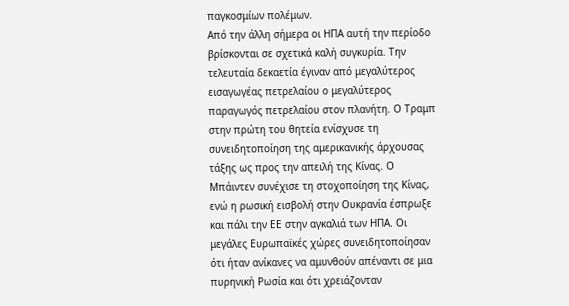παγκοσμίων πολέμων.
Από την άλλη σήμερα οι ΗΠΑ αυτή την περίοδο βρίσκονται σε σχετικά καλή συγκυρία. Την τελευταία δεκαετία έγιναν από μεγαλύτερος εισαγωγέας πετρελαίου ο μεγαλύτερος παραγωγός πετρελαίου στον πλανήτη. Ο Τραμπ στην πρώτη του θητεία ενίσχυσε τη συνειδητοποίηση της αμερικανικής άρχουσας τάξης ως προς την απειλή της Κίνας. Ο Μπάιντεν συνέχισε τη στοχοποίηση της Κίνας, ενώ η ρωσική εισβολή στην Ουκρανία έσπρωξε και πάλι την ΕΕ στην αγκαλιά των ΗΠΑ. Οι μεγάλες Ευρωπαϊκές χώρες συνειδητοποίησαν ότι ήταν ανίκανες να αμυνθούν απέναντι σε μια πυρηνική Ρωσία και ότι χρειάζονταν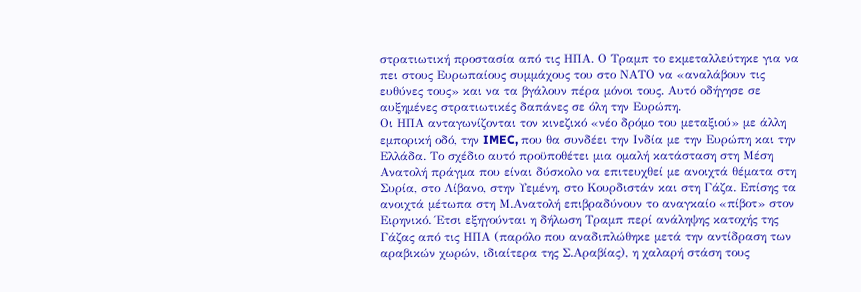στρατιωτική προστασία από τις ΗΠΑ. Ο Τραμπ το εκμεταλλεύτηκε για να πει στους Ευρωπαίους συμμάχους του στο ΝΑΤΟ να «αναλάβουν τις ευθύνες τους» και να τα βγάλουν πέρα μόνοι τους. Αυτό οδήγησε σε αυξημένες στρατιωτικές δαπάνες σε όλη την Ευρώπη.
Οι ΗΠΑ ανταγωνίζονται τον κινεζικό «νέο δρόμο του μεταξιού» με άλλη εμπορική οδό, την IMEC, που θα συνδέει την Ινδία με την Ευρώπη και την Ελλάδα. Το σχέδιο αυτό προϋποθέτει μια ομαλή κατάσταση στη Μέση Ανατολή πράγμα που είναι δύσκολο να επιτευχθεί με ανοιχτά θέματα στη Συρία, στο Λίβανο, στην Υεμένη, στο Κουρδιστάν και στη Γάζα. Επίσης τα ανοιχτά μέτωπα στη Μ.Ανατολή επιβραδύνουν το αναγκαίο «πίβοτ» στον Ειρηνικό. Έτσι εξηγούνται η δήλωση Τραμπ περί ανάληψης κατοχής της Γάζας από τις ΗΠΑ (παρόλο που αναδιπλώθηκε μετά την αντίδραση των αραβικών χωρών, ιδιαίτερα της Σ.Αραβίας), η χαλαρή στάση τους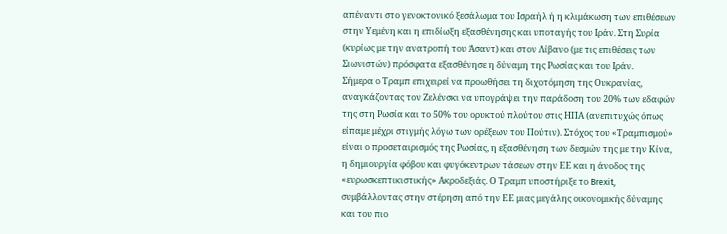απέναντι στο γενοκτονικό ξεσάλωμα του Ισραήλ ή η κλιμάκωση των επιθέσεων στην Υεμένη και η επιδίωξη εξασθένησης και υποταγής του Ιράν. Στη Συρία (κυρίως με την ανατροπή του Άσαντ) και στον Λίβανο (με τις επιθέσεις των Σιωνιστών) πρόσφατα εξασθένησε η δύναμη της Ρωσίας και του Ιράν.
Σήμερα ο Τραμπ επιχειρεί να προωθήσει τη διχοτόμηση της Ουκρανίας, αναγκάζοντας τον Ζελένσκι να υπογράψει την παράδοση του 20% των εδαφών της στη Ρωσία και το 50% του ορυκτού πλούτου στις ΗΠΑ (ανεπιτυχώς όπως είπαμε μέχρι στιγμής λόγω των ορέξεων του Πούτιν). Στόχος του «Τραμπισμού» είναι ο προσεταιρισμός της Ρωσίας, η εξασθένηση των δεσμών της με την Κίνα, η δημιουργία φόβου και φυγόκεντρων τάσεων στην ΕΕ και η άνοδος της «ευρωσκεπτικιστικής» Ακροδεξιάς. Ο Τραμπ υποστήριξε το Brexit, συμβάλλοντας στην στέρηση από την ΕΕ μιας μεγάλης οικονομικής δύναμης και του πιο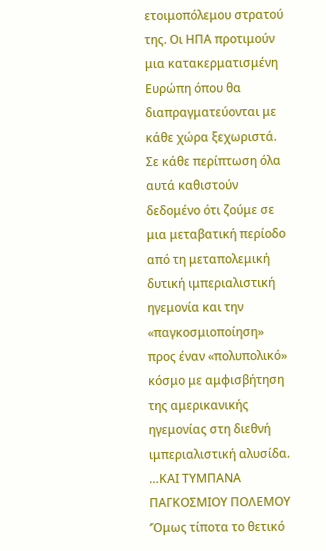ετοιμοπόλεμου στρατού της. Οι ΗΠΑ προτιμούν μια κατακερματισμένη Ευρώπη όπου θα διαπραγματεύονται με κάθε χώρα ξεχωριστά.
Σε κάθε περίπτωση όλα αυτά καθιστούν δεδομένο ότι ζούμε σε μια μεταβατική περίοδο από τη μεταπολεμική δυτική ιμπεριαλιστική ηγεμονία και την «παγκοσμιοποίηση» προς έναν «πολυπολικό» κόσμο με αμφισβήτηση της αμερικανικής ηγεμονίας στη διεθνή ιμπεριαλιστική αλυσίδα.
…ΚΑΙ ΤΥΜΠΑΝΑ ΠΑΓΚΟΣΜΙΟΥ ΠΟΛΕΜΟΥ
‘Όμως τίποτα το θετικό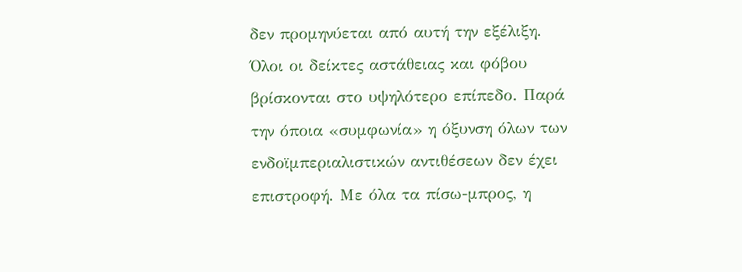δεν προμηνύεται από αυτή την εξέλιξη. Όλοι οι δείκτες αστάθειας και φόβου βρίσκονται στο υψηλότερο επίπεδο. Παρά την όποια «συμφωνία» η όξυνση όλων των ενδοϊμπεριαλιστικών αντιθέσεων δεν έχει επιστροφή. Με όλα τα πίσω-μπρος, η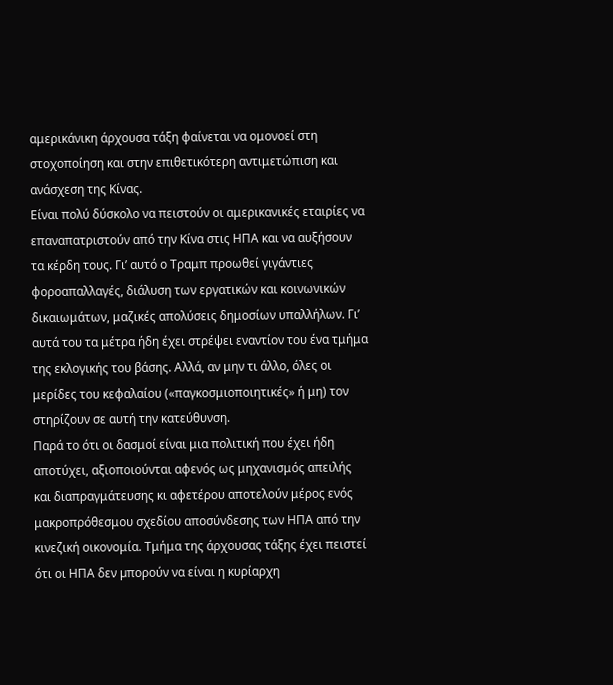αμερικάνικη άρχουσα τάξη φαίνεται να ομονοεί στη στοχοποίηση και στην επιθετικότερη αντιμετώπιση και ανάσχεση της Κίνας.
Είναι πολύ δύσκολο να πειστούν οι αμερικανικές εταιρίες να επαναπατριστούν από την Κίνα στις ΗΠΑ και να αυξήσουν τα κέρδη τους. Γι’ αυτό ο Τραμπ προωθεί γιγάντιες φοροαπαλλαγές, διάλυση των εργατικών και κοινωνικών δικαιωμάτων, μαζικές απολύσεις δημοσίων υπαλλήλων. Γι’ αυτά του τα μέτρα ήδη έχει στρέψει εναντίον του ένα τμήμα της εκλογικής του βάσης. Αλλά, αν μην τι άλλο, όλες οι μερίδες του κεφαλαίου («παγκοσμιοποιητικές» ή μη) τον στηρίζουν σε αυτή την κατεύθυνση.
Παρά το ότι οι δασμοί είναι μια πολιτική που έχει ήδη αποτύχει, αξιοποιούνται αφενός ως μηχανισμός απειλής και διαπραγμάτευσης κι αφετέρου αποτελούν μέρος ενός μακροπρόθεσμου σχεδίου αποσύνδεσης των ΗΠΑ από την κινεζική οικονομία. Τμήμα της άρχουσας τάξης έχει πειστεί ότι οι ΗΠΑ δεν µπορούν να είναι η κυρίαρχη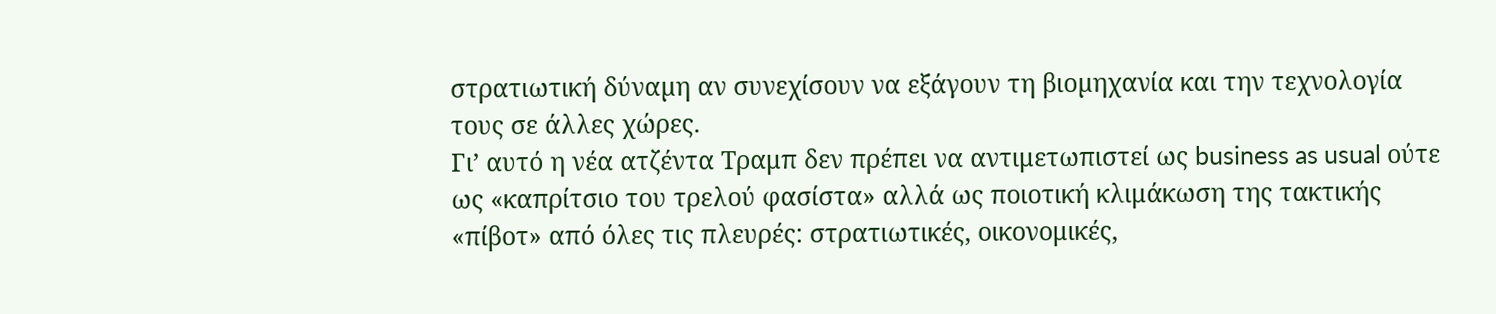στρατιωτική δύναµη αν συνεχίσουν να εξάγουν τη βιοµηχανία και την τεχνολογία τους σε άλλες χώρες.
Γι’ αυτό η νέα ατζέντα Τραμπ δεν πρέπει να αντιμετωπιστεί ως business as usual ούτε ως «καπρίτσιο του τρελού φασίστα» αλλά ως ποιοτική κλιμάκωση της τακτικής «πίβοτ» από όλες τις πλευρές: στρατιωτικές, οικονομικές,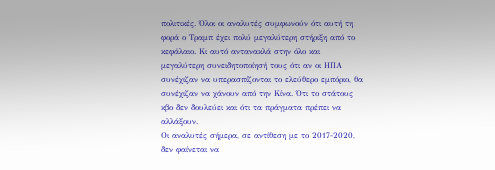πολιτικές. Όλοι οι αναλυτές συμφωνούν ότι αυτή τη φορά ο Τραμπ έχει πολύ μεγαλύτερη στήριξη από το κεφάλαιο. Κι αυτό αντανακλά στην όλο και μεγαλύτερη συνειδητοποίησή τους ότι αν οι ΗΠΑ συνέχιζαν να υπερασπίζονται το ελεύθερο εμπόριο, θα συνέχιζαν να χάνουν από την Κίνα. Ότι το στάτους κβο δεν δουλεύει και ότι τα πράγματα πρέπει να αλλάξουν.
Οι αναλυτές σήμερα, σε αντίθεση με το 2017-2020, δεν φαίνεται να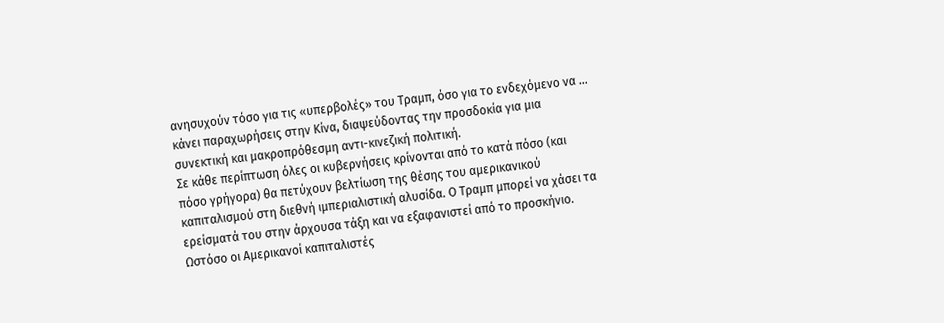ανησυχούν τόσο για τις «υπερβολές» του Τραμπ, όσο για το ενδεχόμενο να … κάνει παραχωρήσεις στην Κίνα, διαψεύδοντας την προσδοκία για μια συνεκτική και μακροπρόθεσμη αντι-κινεζική πολιτική.
Σε κάθε περίπτωση όλες οι κυβερνήσεις κρίνονται από το κατά πόσο (και πόσο γρήγορα) θα πετύχουν βελτίωση της θέσης του αμερικανικού καπιταλισμού στη διεθνή ιμπεριαλιστική αλυσίδα. Ο Τραμπ μπορεί να χάσει τα ερείσματά του στην άρχουσα τάξη και να εξαφανιστεί από το προσκήνιο. Ωστόσο οι Αμερικανοί καπιταλιστές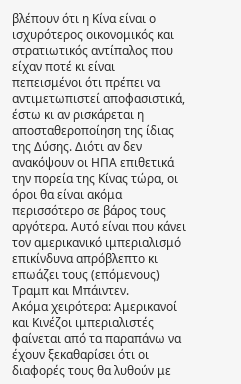βλέπουν ότι η Κίνα είναι ο ισχυρότερος οικονομικός και στρατιωτικός αντίπαλος που είχαν ποτέ κι είναι πεπεισμένοι ότι πρέπει να αντιμετωπιστεί αποφασιστικά, έστω κι αν ρισκάρεται η αποσταθεροποίηση της ίδιας της Δύσης. Διότι αν δεν ανακόψουν οι ΗΠΑ επιθετικά την πορεία της Κίνας τώρα, οι όροι θα είναι ακόμα περισσότερο σε βάρος τους αργότερα. Αυτό είναι που κάνει τον αμερικανικό ιμπεριαλισμό επικίνδυνα απρόβλεπτο κι επωάζει τους (επόμενους) Τραμπ και Μπάιντεν.
Ακόμα χειρότερα: Αμερικανοί και Κινέζοι ιμπεριαλιστές φαίνεται από τα παραπάνω να έχουν ξεκαθαρίσει ότι οι διαφορές τους θα λυθούν με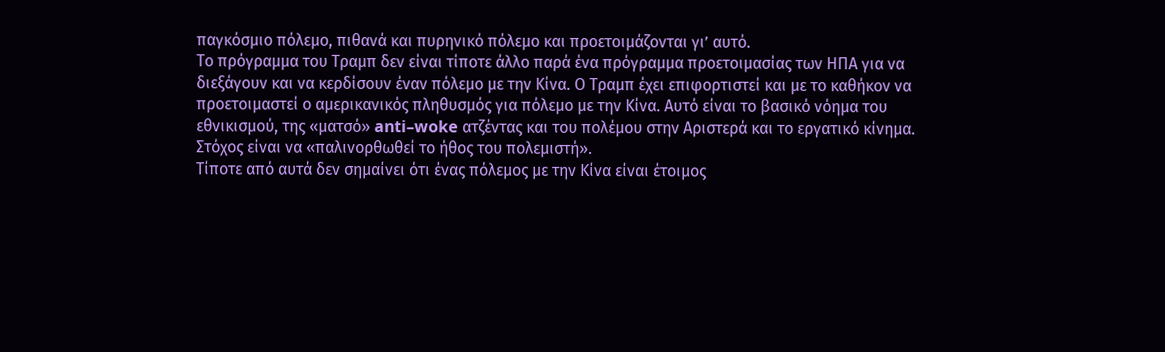παγκόσμιο πόλεμο, πιθανά και πυρηνικό πόλεμο και προετοιμάζονται γι’ αυτό.
Το πρόγραμμα του Τραμπ δεν είναι τίποτε άλλο παρά ένα πρόγραμμα προετοιμασίας των ΗΠΑ για να διεξάγουν και να κερδίσουν έναν πόλεμο με την Κίνα. Ο Τραμπ έχει επιφορτιστεί και με το καθήκον να προετοιμαστεί ο αμερικανικός πληθυσμός για πόλεμο με την Κίνα. Αυτό είναι το βασικό νόημα του εθνικισμού, της «ματσό» anti–woke ατζέντας και του πολέμου στην Αριστερά και το εργατικό κίνημα. Στόχος είναι να «παλινορθωθεί το ήθος του πολεμιστή».
Τίποτε από αυτά δεν σημαίνει ότι ένας πόλεμος με την Κίνα είναι έτοιμος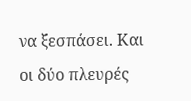να ξεσπάσει. Και οι δύο πλευρές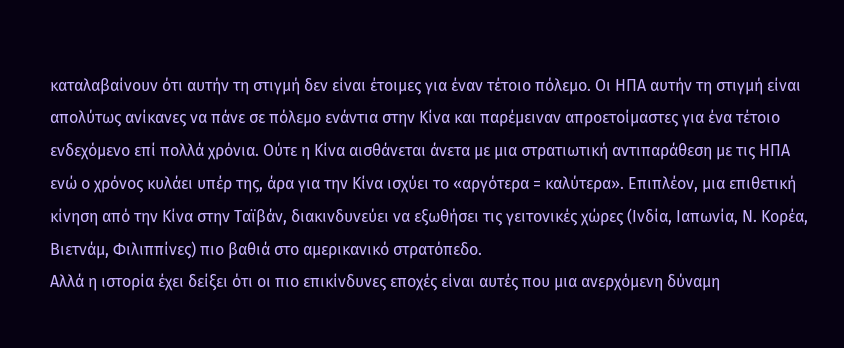καταλαβαίνουν ότι αυτήν τη στιγμή δεν είναι έτοιμες για έναν τέτοιο πόλεμο. Οι ΗΠΑ αυτήν τη στιγμή είναι απολύτως ανίκανες να πάνε σε πόλεμο ενάντια στην Κίνα και παρέμειναν απροετοίμαστες για ένα τέτοιο ενδεχόμενο επί πολλά χρόνια. Ούτε η Κίνα αισθάνεται άνετα με μια στρατιωτική αντιπαράθεση με τις ΗΠΑ ενώ ο χρόνος κυλάει υπέρ της, άρα για την Κίνα ισχύει το «αργότερα = καλύτερα». Επιπλέον, μια επιθετική κίνηση από την Κίνα στην Ταϊβάν, διακινδυνεύει να εξωθήσει τις γειτονικές χώρες (Ινδία, Ιαπωνία, Ν. Κορέα, Βιετνάμ, Φιλιππίνες) πιο βαθιά στο αμερικανικό στρατόπεδο.
Αλλά η ιστορία έχει δείξει ότι οι πιο επικίνδυνες εποχές είναι αυτές που μια ανερχόμενη δύναμη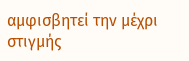αμφισβητεί την μέχρι στιγμής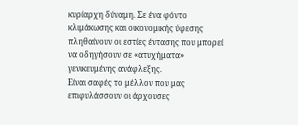κυρίαρχη δύναμη. Σε ένα φόντο κλιμάκωσης και οικονομικής ύφεσης πληθαίνουν οι εστίες έντασης που μπορεί να οδηγήσουν σε «ατυχήματα» γενικευμένης ανάφλεξης.
Είναι σαφές το μέλλον που μας επιφυλάσσουν οι άρχουσες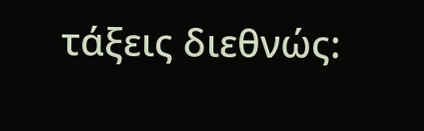τάξεις διεθνώς: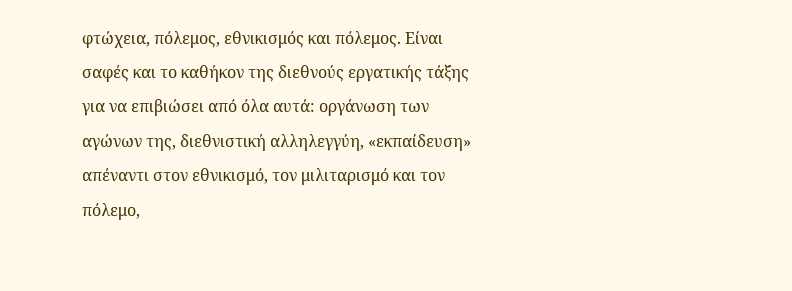φτώχεια, πόλεμος, εθνικισμός και πόλεμος. Είναι σαφές και το καθήκον της διεθνούς εργατικής τάξης για να επιβιώσει από όλα αυτά: οργάνωση των αγώνων της, διεθνιστική αλληλεγγύη, «εκπαίδευση» απέναντι στον εθνικισμό, τον μιλιταρισμό και τον πόλεμο,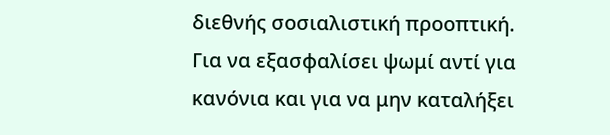διεθνής σοσιαλιστική προοπτική. Για να εξασφαλίσει ψωμί αντί για κανόνια και για να μην καταλήξει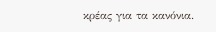κρέας για τα κανόνια.